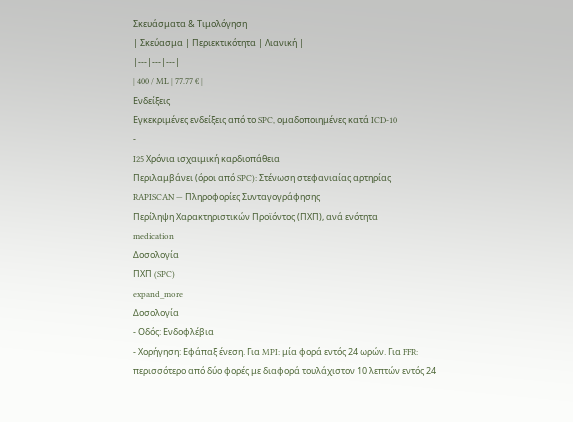Σκευάσματα & Τιμολόγηση
| Σκεύασμα | Περιεκτικότητα | Λιανική |
|---|---|---|
| 400 / ML | 77.77 € |
Ενδείξεις
Εγκεκριμένες ενδείξεις από το SPC, ομαδοποιημένες κατά ICD-10
-
I25 Χρόνια ισχαιμική καρδιοπάθεια
Περιλαμβάνει (όροι από SPC): Στένωση στεφανιαίας αρτηρίας
RAPISCAN — Πληροφορίες Συνταγογράφησης
Περίληψη Χαρακτηριστικών Προϊόντος (ΠΧΠ), ανά ενότητα
medication
Δοσολογία
ΠΧΠ (SPC)
expand_more
Δοσολογία
- Οδός: Ενδοφλέβια
- Χορήγηση: Εφάπαξ ένεση. Για MPI: μία φορά εντός 24 ωρών. Για FFR: περισσότερο από δύο φορές με διαφορά τουλάχιστον 10 λεπτών εντός 24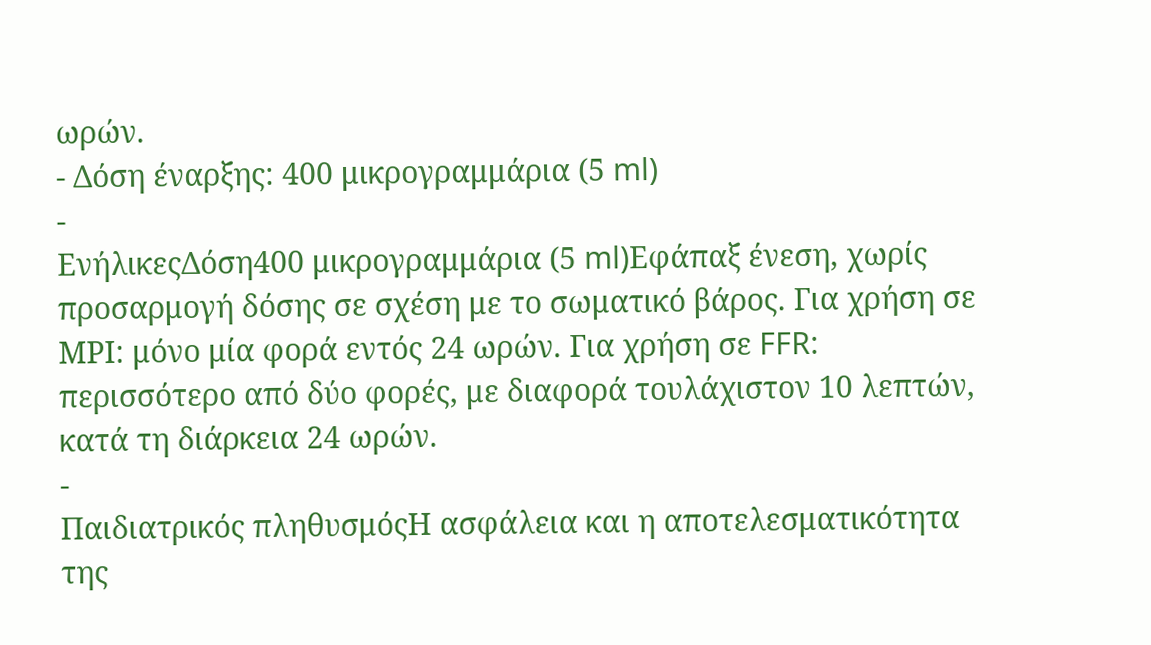ωρών.
- Δόση έναρξης: 400 μικρογραμμάρια (5 ml)
-
ΕνήλικεςΔόση400 μικρογραμμάρια (5 ml)Εφάπαξ ένεση, χωρίς προσαρμογή δόσης σε σχέση με το σωματικό βάρος. Για χρήση σε ΜΡΙ: μόνο μία φορά εντός 24 ωρών. Για χρήση σε FFR: περισσότερο από δύο φορές, με διαφορά τουλάχιστον 10 λεπτών, κατά τη διάρκεια 24 ωρών.
-
Παιδιατρικός πληθυσμόςΗ ασφάλεια και η αποτελεσματικότητα της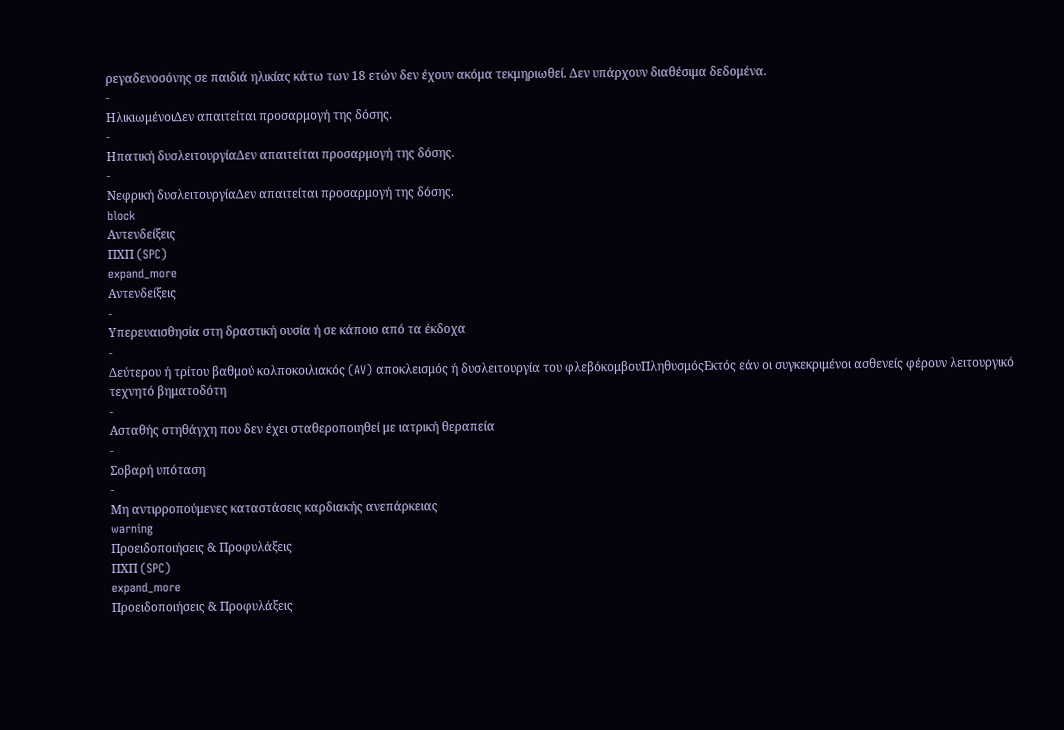ρεγαδενοσόνης σε παιδιά ηλικίας κάτω των 18 ετών δεν έχουν ακόμα τεκμηριωθεί. Δεν υπάρχουν διαθέσιμα δεδομένα.
-
ΗλικιωμένοιΔεν απαιτείται προσαρμογή της δόσης.
-
Ηπατική δυσλειτουργίαΔεν απαιτείται προσαρμογή της δόσης.
-
Νεφρική δυσλειτουργίαΔεν απαιτείται προσαρμογή της δόσης.
block
Αντενδείξεις
ΠΧΠ (SPC)
expand_more
Αντενδείξεις
-
Υπερευαισθησία στη δραστική ουσία ή σε κάποιο από τα έκδοχα
-
Δεύτερου ή τρίτου βαθμού κολποκοιλιακός (AV) αποκλεισμός ή δυσλειτουργία του φλεβόκομβουΠληθυσμόςΕκτός εάν οι συγκεκριμένοι ασθενείς φέρουν λειτουργικό τεχνητό βηματοδότη
-
Ασταθής στηθάγχη που δεν έχει σταθεροποιηθεί με ιατρική θεραπεία
-
Σοβαρή υπόταση
-
Μη αντιρροπούμενες καταστάσεις καρδιακής ανεπάρκειας
warning
Προειδοποιήσεις & Προφυλάξεις
ΠΧΠ (SPC)
expand_more
Προειδοποιήσεις & Προφυλάξεις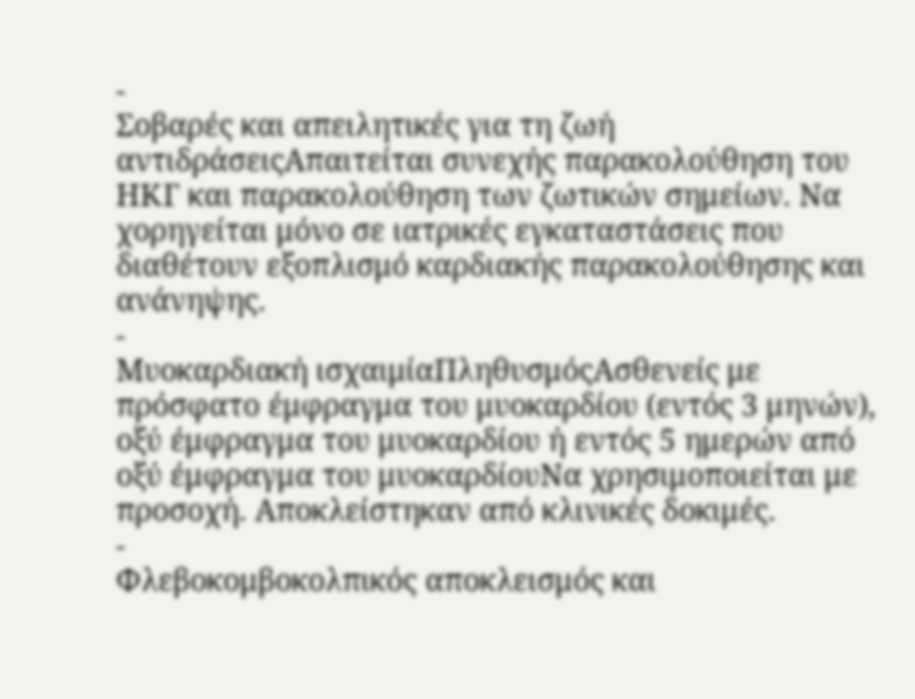-
Σοβαρές και απειλητικές για τη ζωή αντιδράσειςΑπαιτείται συνεχής παρακολούθηση του ΗΚΓ και παρακολούθηση των ζωτικών σημείων. Να χορηγείται μόνο σε ιατρικές εγκαταστάσεις που διαθέτουν εξοπλισμό καρδιακής παρακολούθησης και ανάνηψης.
-
Μυοκαρδιακή ισχαιμίαΠληθυσμόςΑσθενείς με πρόσφατο έμφραγμα του μυοκαρδίου (εντός 3 μηνών), οξύ έμφραγμα του μυοκαρδίου ή εντός 5 ημερών από οξύ έμφραγμα του μυοκαρδίουΝα χρησιμοποιείται με προσοχή. Αποκλείστηκαν από κλινικές δοκιμές.
-
Φλεβοκομβοκολπικός αποκλεισμός και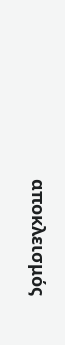αποκλεισμός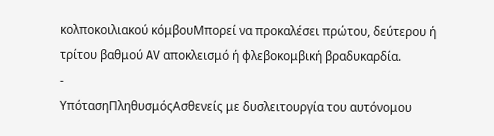κολποκοιλιακού κόμβουΜπορεί να προκαλέσει πρώτου, δεύτερου ή τρίτου βαθμού AV αποκλεισμό ή φλεβοκομβική βραδυκαρδία.
-
ΥπότασηΠληθυσμόςΑσθενείς με δυσλειτουργία του αυτόνομου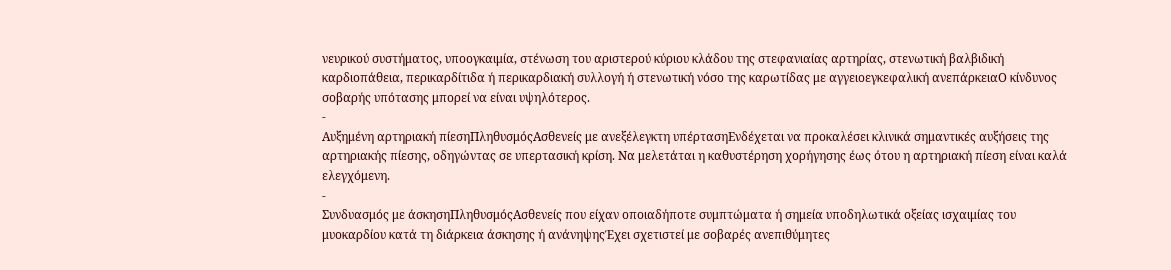νευρικού συστήματος, υποογκαιμία, στένωση του αριστερού κύριου κλάδου της στεφανιαίας αρτηρίας, στενωτική βαλβιδική καρδιοπάθεια, περικαρδίτιδα ή περικαρδιακή συλλογή ή στενωτική νόσο της καρωτίδας με αγγειοεγκεφαλική ανεπάρκειαΟ κίνδυνος σοβαρής υπότασης μπορεί να είναι υψηλότερος.
-
Αυξημένη αρτηριακή πίεσηΠληθυσμόςΑσθενείς με ανεξέλεγκτη υπέρτασηΕνδέχεται να προκαλέσει κλινικά σημαντικές αυξήσεις της αρτηριακής πίεσης, οδηγώντας σε υπερτασική κρίση. Να μελετάται η καθυστέρηση χορήγησης έως ότου η αρτηριακή πίεση είναι καλά ελεγχόμενη.
-
Συνδυασμός με άσκησηΠληθυσμόςΑσθενείς που είχαν οποιαδήποτε συμπτώματα ή σημεία υποδηλωτικά οξείας ισχαιμίας του μυοκαρδίου κατά τη διάρκεια άσκησης ή ανάνηψηςΈχει σχετιστεί με σοβαρές ανεπιθύμητες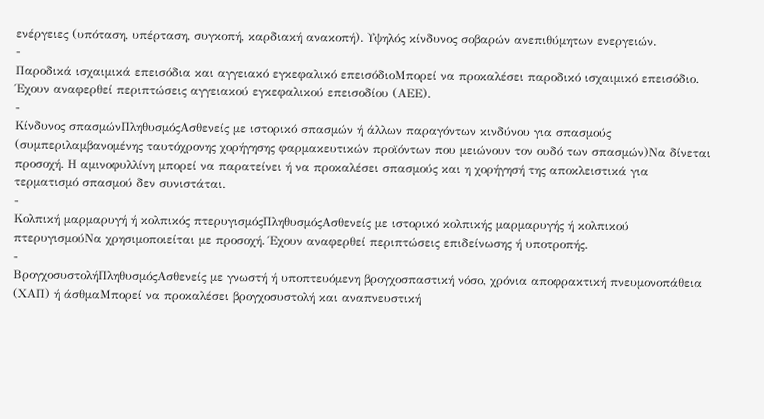ενέργειες (υπόταση, υπέρταση, συγκοπή, καρδιακή ανακοπή). Υψηλός κίνδυνος σοβαρών ανεπιθύμητων ενεργειών.
-
Παροδικά ισχαιμικά επεισόδια και αγγειακό εγκεφαλικό επεισόδιοΜπορεί να προκαλέσει παροδικό ισχαιμικό επεισόδιο. Έχουν αναφερθεί περιπτώσεις αγγειακού εγκεφαλικού επεισοδίου (ΑΕΕ).
-
Κίνδυνος σπασμώνΠληθυσμόςΑσθενείς με ιστορικό σπασμών ή άλλων παραγόντων κινδύνου για σπασμούς (συμπεριλαμβανομένης ταυτόχρονης χορήγησης φαρμακευτικών προϊόντων που μειώνουν τον ουδό των σπασμών)Να δίνεται προσοχή. Η αμινοφυλλίνη μπορεί να παρατείνει ή να προκαλέσει σπασμούς και η χορήγησή της αποκλειστικά για τερματισμό σπασμού δεν συνιστάται.
-
Κολπική μαρμαρυγή ή κολπικός πτερυγισμόςΠληθυσμόςΑσθενείς με ιστορικό κολπικής μαρμαρυγής ή κολπικού πτερυγισμούΝα χρησιμοποιείται με προσοχή. Έχουν αναφερθεί περιπτώσεις επιδείνωσης ή υποτροπής.
-
ΒρογχοσυστολήΠληθυσμόςΑσθενείς με γνωστή ή υποπτευόμενη βρογχοσπαστική νόσο, χρόνια αποφρακτική πνευμονοπάθεια (ΧΑΠ) ή άσθμαΜπορεί να προκαλέσει βρογχοσυστολή και αναπνευστική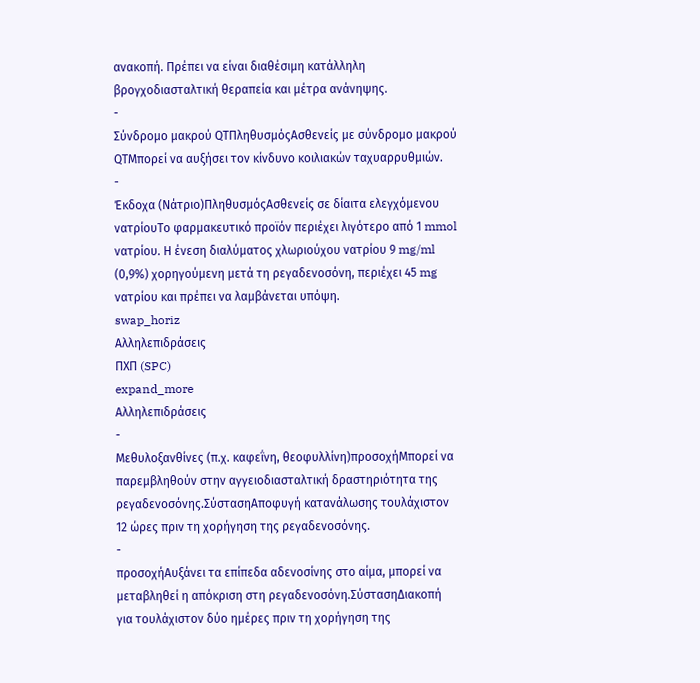ανακοπή. Πρέπει να είναι διαθέσιμη κατάλληλη βρογχοδιασταλτική θεραπεία και μέτρα ανάνηψης.
-
Σύνδρομο μακρού QTΠληθυσμόςΑσθενείς με σύνδρομο μακρού QTΜπορεί να αυξήσει τον κίνδυνο κοιλιακών ταχυαρρυθμιών.
-
Έκδοχα (Νάτριο)ΠληθυσμόςΑσθενείς σε δίαιτα ελεγχόμενου νατρίουΤο φαρμακευτικό προϊόν περιέχει λιγότερο από 1 mmol νατρίου. Η ένεση διαλύματος χλωριούχου νατρίου 9 mg/ml (0,9%) χορηγούμενη μετά τη ρεγαδενοσόνη, περιέχει 45 mg νατρίου και πρέπει να λαμβάνεται υπόψη.
swap_horiz
Αλληλεπιδράσεις
ΠΧΠ (SPC)
expand_more
Αλληλεπιδράσεις
-
Μεθυλοξανθίνες (π.χ. καφεΐνη, θεοφυλλίνη)προσοχήΜπορεί να παρεμβληθούν στην αγγειοδιασταλτική δραστηριότητα της ρεγαδενοσόνης.ΣύστασηΑποφυγή κατανάλωσης τουλάχιστον 12 ώρες πριν τη χορήγηση της ρεγαδενοσόνης.
-
προσοχήΑυξάνει τα επίπεδα αδενοσίνης στο αίμα, μπορεί να μεταβληθεί η απόκριση στη ρεγαδενοσόνη.ΣύστασηΔιακοπή για τουλάχιστον δύο ημέρες πριν τη χορήγηση της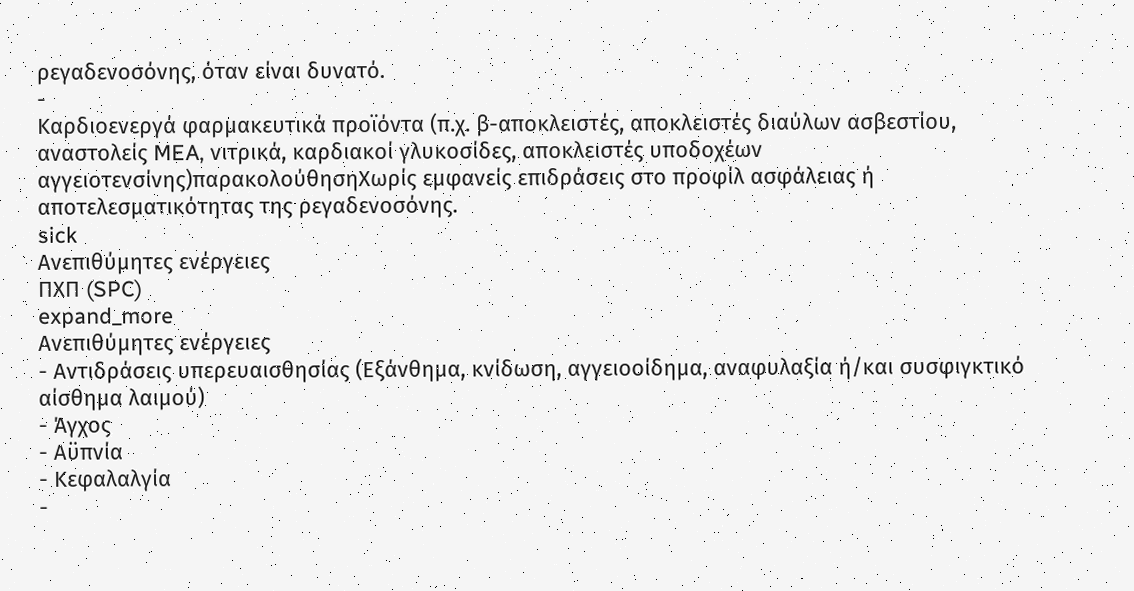ρεγαδενοσόνης, όταν είναι δυνατό.
-
Καρδιοενεργά φαρμακευτικά προϊόντα (π.χ. β-αποκλειστές, αποκλειστές διαύλων ασβεστίου, αναστολείς MEA, νιτρικά, καρδιακοί γλυκοσίδες, αποκλειστές υποδοχέων αγγειοτενσίνης)παρακολούθησηΧωρίς εμφανείς επιδράσεις στο προφίλ ασφάλειας ή αποτελεσματικότητας της ρεγαδενοσόνης.
sick
Ανεπιθύμητες ενέργειες
ΠΧΠ (SPC)
expand_more
Ανεπιθύμητες ενέργειες
- Αντιδράσεις υπερευαισθησίας (Εξάνθημα, κνίδωση, αγγειοοίδημα, αναφυλαξία ή/και συσφιγκτικό αίσθημα λαιμού)
- Άγχος
- Αϋπνία
- Κεφαλαλγία
-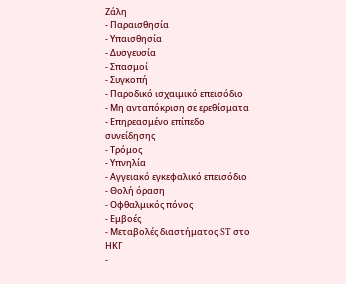Ζάλη
- Παραισθησία
- Υπαισθησία
- Δυσγευσία
- Σπασμοί
- Συγκοπή
- Παροδικό ισχαιμικό επεισόδιο
- Μη ανταπόκριση σε ερεθίσματα
- Επηρεασμένο επίπεδο συνείδησης
- Τρόμος
- Υπνηλία
- Αγγειακό εγκεφαλικό επεισόδιο
- Θολή όραση
- Οφθαλμικός πόνος
- Εμβοές
- Μεταβολές διαστήματος ST στο ΗΚΓ
-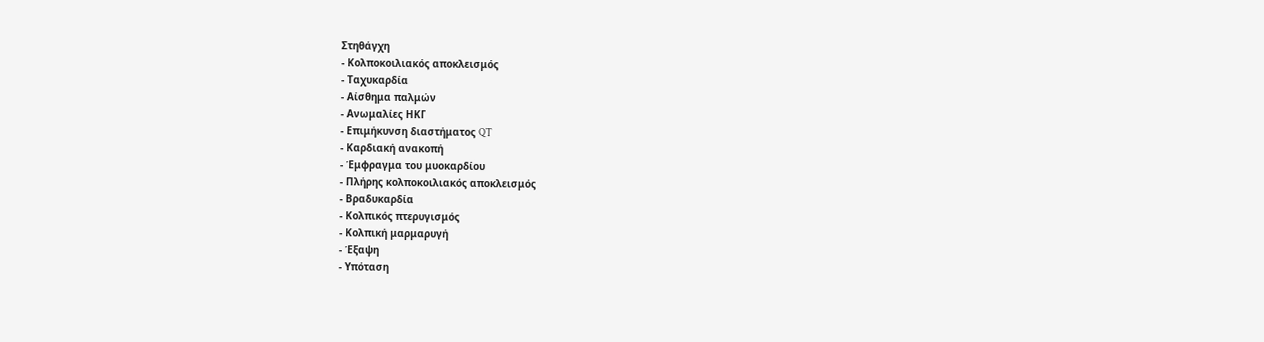Στηθάγχη
- Κολποκοιλιακός αποκλεισμός
- Ταχυκαρδία
- Αίσθημα παλμών
- Ανωμαλίες ΗΚΓ
- Επιμήκυνση διαστήματος QT
- Καρδιακή ανακοπή
- Έμφραγμα του μυοκαρδίου
- Πλήρης κολποκοιλιακός αποκλεισμός
- Βραδυκαρδία
- Κολπικός πτερυγισμός
- Κολπική μαρμαρυγή
- Έξαψη
- Υπόταση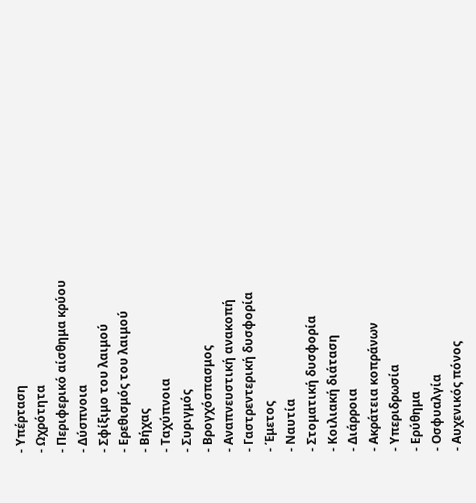- Υπέρταση
- Ωχρότητα
- Περιφερικό αίσθημα κρύου
- Δύσπνοια
- Σφίξιμο του λαιμού
- Ερεθισμός του λαιμού
- Βήχας
- Ταχύπνοια
- Συριγμός
- Βρογχόσπασμος
- Αναπνευστική ανακοπή
- Γαστρεντερική δυσφορία
- Έμετος
- Ναυτία
- Στοματική δυσφορία
- Κοιλιακή διάταση
- Διάρροια
- Ακράτεια κοπράνων
- Υπεριδρωσία
- Ερύθημα
- Οσφυαλγία
- Αυχενικός πόνος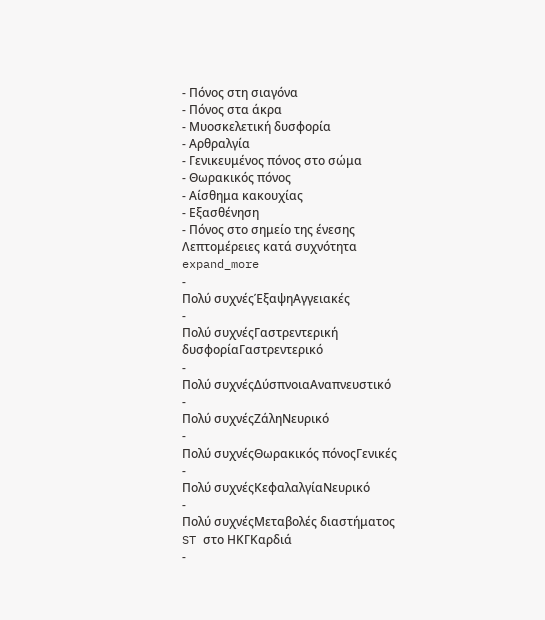- Πόνος στη σιαγόνα
- Πόνος στα άκρα
- Μυοσκελετική δυσφορία
- Αρθραλγία
- Γενικευμένος πόνος στο σώμα
- Θωρακικός πόνος
- Αίσθημα κακουχίας
- Εξασθένηση
- Πόνος στο σημείο της ένεσης
Λεπτομέρειες κατά συχνότητα expand_more
-
Πολύ συχνέςΈξαψηΑγγειακές
-
Πολύ συχνέςΓαστρεντερική δυσφορίαΓαστρεντερικό
-
Πολύ συχνέςΔύσπνοιαΑναπνευστικό
-
Πολύ συχνέςΖάληΝευρικό
-
Πολύ συχνέςΘωρακικός πόνοςΓενικές
-
Πολύ συχνέςΚεφαλαλγίαΝευρικό
-
Πολύ συχνέςΜεταβολές διαστήματος ST στο ΗΚΓΚαρδιά
-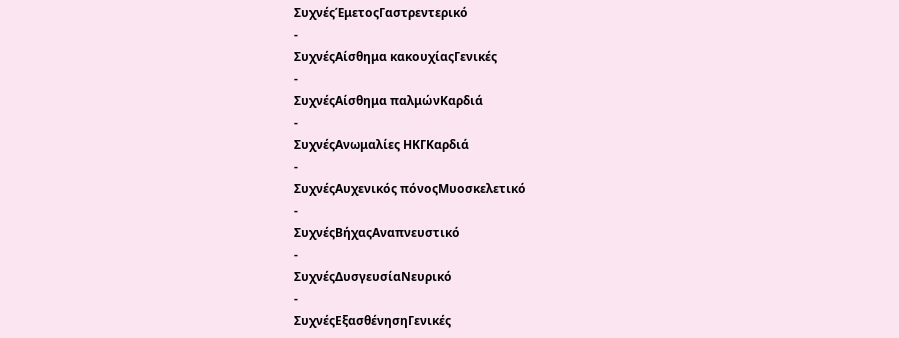ΣυχνέςΈμετοςΓαστρεντερικό
-
ΣυχνέςΑίσθημα κακουχίαςΓενικές
-
ΣυχνέςΑίσθημα παλμώνΚαρδιά
-
ΣυχνέςΑνωμαλίες ΗΚΓΚαρδιά
-
ΣυχνέςΑυχενικός πόνοςΜυοσκελετικό
-
ΣυχνέςΒήχαςΑναπνευστικό
-
ΣυχνέςΔυσγευσίαΝευρικό
-
ΣυχνέςΕξασθένησηΓενικές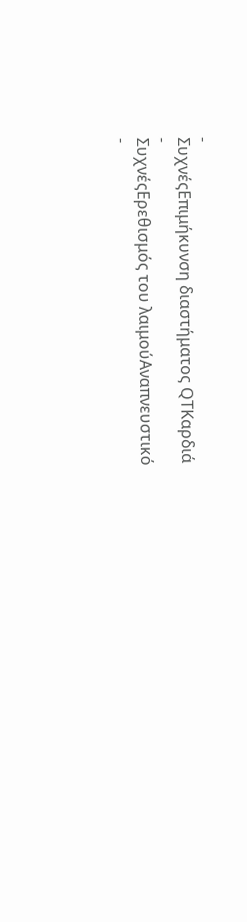-
ΣυχνέςΕπιμήκυνση διαστήματος QTΚαρδιά
-
ΣυχνέςΕρεθισμός του λαιμούΑναπνευστικό
-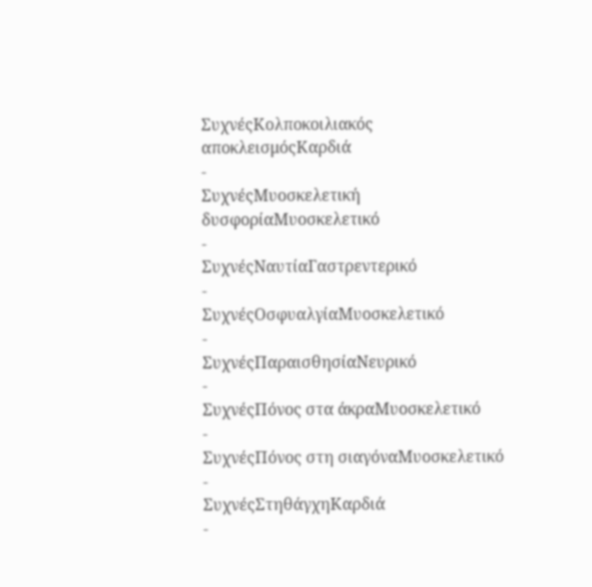ΣυχνέςΚολποκοιλιακός αποκλεισμόςΚαρδιά
-
ΣυχνέςΜυοσκελετική δυσφορίαΜυοσκελετικό
-
ΣυχνέςΝαυτίαΓαστρεντερικό
-
ΣυχνέςΟσφυαλγίαΜυοσκελετικό
-
ΣυχνέςΠαραισθησίαΝευρικό
-
ΣυχνέςΠόνος στα άκραΜυοσκελετικό
-
ΣυχνέςΠόνος στη σιαγόναΜυοσκελετικό
-
ΣυχνέςΣτηθάγχηΚαρδιά
-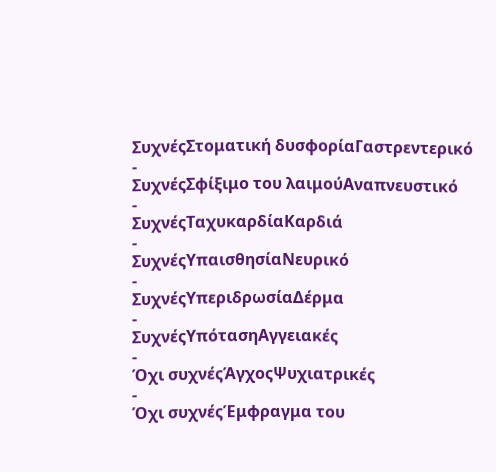ΣυχνέςΣτοματική δυσφορίαΓαστρεντερικό
-
ΣυχνέςΣφίξιμο του λαιμούΑναπνευστικό
-
ΣυχνέςΤαχυκαρδίαΚαρδιά
-
ΣυχνέςΥπαισθησίαΝευρικό
-
ΣυχνέςΥπεριδρωσίαΔέρμα
-
ΣυχνέςΥπότασηΑγγειακές
-
Όχι συχνέςΆγχοςΨυχιατρικές
-
Όχι συχνέςΈμφραγμα του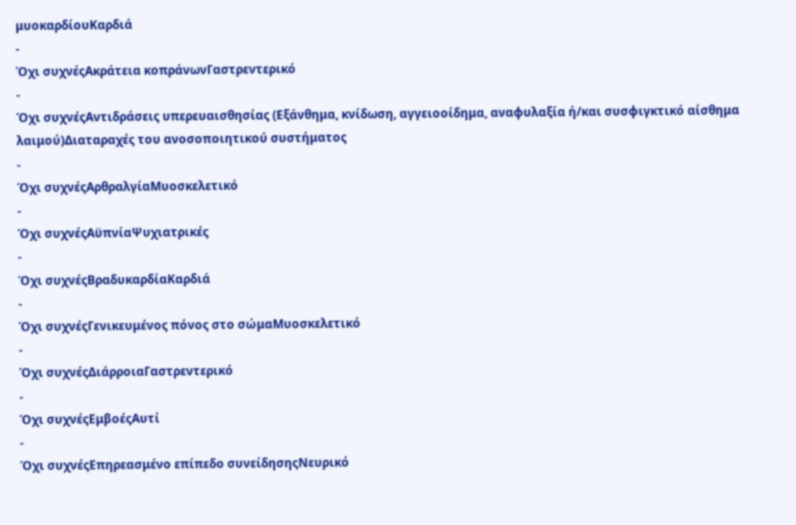μυοκαρδίουΚαρδιά
-
Όχι συχνέςΑκράτεια κοπράνωνΓαστρεντερικό
-
Όχι συχνέςΑντιδράσεις υπερευαισθησίας (Εξάνθημα, κνίδωση, αγγειοοίδημα, αναφυλαξία ή/και συσφιγκτικό αίσθημα λαιμού)Διαταραχές του ανοσοποιητικού συστήματος
-
Όχι συχνέςΑρθραλγίαΜυοσκελετικό
-
Όχι συχνέςΑϋπνίαΨυχιατρικές
-
Όχι συχνέςΒραδυκαρδίαΚαρδιά
-
Όχι συχνέςΓενικευμένος πόνος στο σώμαΜυοσκελετικό
-
Όχι συχνέςΔιάρροιαΓαστρεντερικό
-
Όχι συχνέςΕμβοέςΑυτί
-
Όχι συχνέςΕπηρεασμένο επίπεδο συνείδησηςΝευρικό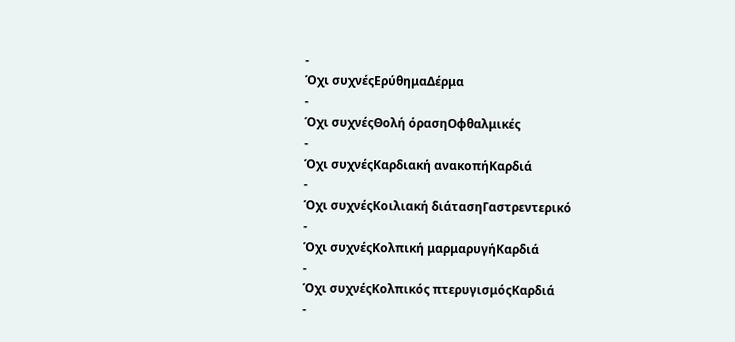-
Όχι συχνέςΕρύθημαΔέρμα
-
Όχι συχνέςΘολή όρασηΟφθαλμικές
-
Όχι συχνέςΚαρδιακή ανακοπήΚαρδιά
-
Όχι συχνέςΚοιλιακή διάτασηΓαστρεντερικό
-
Όχι συχνέςΚολπική μαρμαρυγήΚαρδιά
-
Όχι συχνέςΚολπικός πτερυγισμόςΚαρδιά
-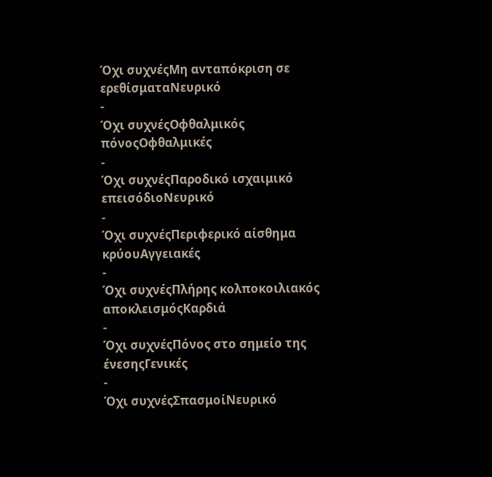Όχι συχνέςΜη ανταπόκριση σε ερεθίσματαΝευρικό
-
Όχι συχνέςΟφθαλμικός πόνοςΟφθαλμικές
-
Όχι συχνέςΠαροδικό ισχαιμικό επεισόδιοΝευρικό
-
Όχι συχνέςΠεριφερικό αίσθημα κρύουΑγγειακές
-
Όχι συχνέςΠλήρης κολποκοιλιακός αποκλεισμόςΚαρδιά
-
Όχι συχνέςΠόνος στο σημείο της ένεσηςΓενικές
-
Όχι συχνέςΣπασμοίΝευρικό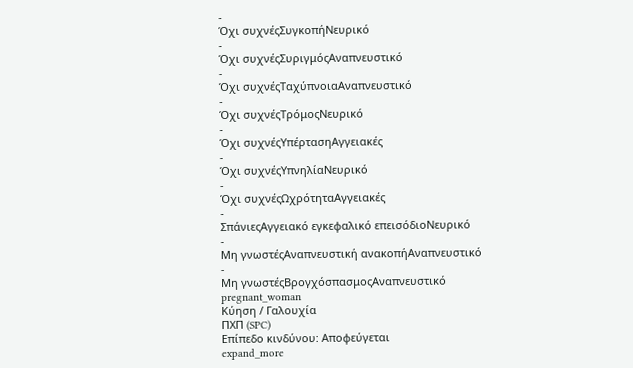-
Όχι συχνέςΣυγκοπήΝευρικό
-
Όχι συχνέςΣυριγμόςΑναπνευστικό
-
Όχι συχνέςΤαχύπνοιαΑναπνευστικό
-
Όχι συχνέςΤρόμοςΝευρικό
-
Όχι συχνέςΥπέρτασηΑγγειακές
-
Όχι συχνέςΥπνηλίαΝευρικό
-
Όχι συχνέςΩχρότηταΑγγειακές
-
ΣπάνιεςΑγγειακό εγκεφαλικό επεισόδιοΝευρικό
-
Μη γνωστέςΑναπνευστική ανακοπήΑναπνευστικό
-
Μη γνωστέςΒρογχόσπασμοςΑναπνευστικό
pregnant_woman
Κύηση / Γαλουχία
ΠΧΠ (SPC)
Επίπεδο κινδύνου: Αποφεύγεται
expand_more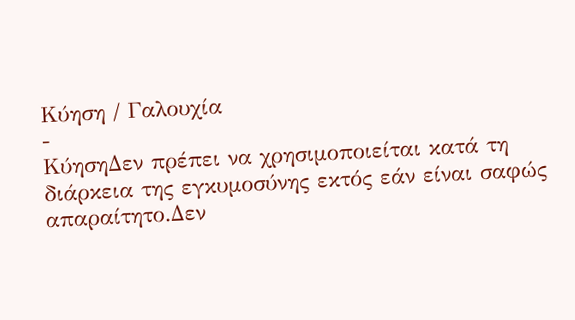Κύηση / Γαλουχία
-
ΚύησηΔεν πρέπει να χρησιμοποιείται κατά τη διάρκεια της εγκυμοσύνης εκτός εάν είναι σαφώς απαραίτητο.Δεν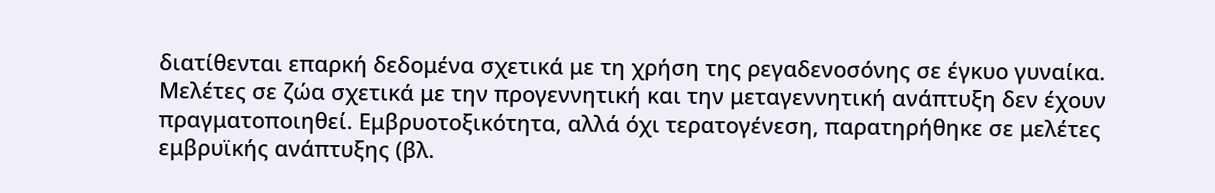διατίθενται επαρκή δεδομένα σχετικά με τη χρήση της ρεγαδενοσόνης σε έγκυο γυναίκα. Μελέτες σε ζώα σχετικά με την προγεννητική και την μεταγεννητική ανάπτυξη δεν έχουν πραγματοποιηθεί. Εμβρυοτοξικότητα, αλλά όχι τερατογένεση, παρατηρήθηκε σε μελέτες εμβρυϊκής ανάπτυξης (βλ.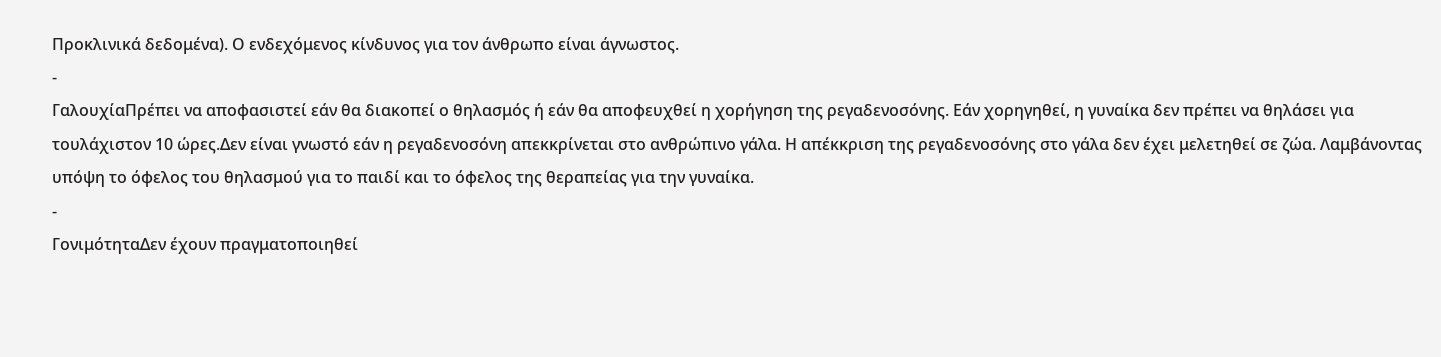Προκλινικά δεδομένα). Ο ενδεχόμενος κίνδυνος για τον άνθρωπο είναι άγνωστος.
-
ΓαλουχίαΠρέπει να αποφασιστεί εάν θα διακοπεί ο θηλασμός ή εάν θα αποφευχθεί η χορήγηση της ρεγαδενοσόνης. Εάν χορηγηθεί, η γυναίκα δεν πρέπει να θηλάσει για τουλάχιστον 10 ώρες.Δεν είναι γνωστό εάν η ρεγαδενοσόνη απεκκρίνεται στο ανθρώπινο γάλα. Η απέκκριση της ρεγαδενοσόνης στο γάλα δεν έχει μελετηθεί σε ζώα. Λαμβάνοντας υπόψη το όφελος του θηλασμού για το παιδί και το όφελος της θεραπείας για την γυναίκα.
-
ΓονιμότηταΔεν έχουν πραγματοποιηθεί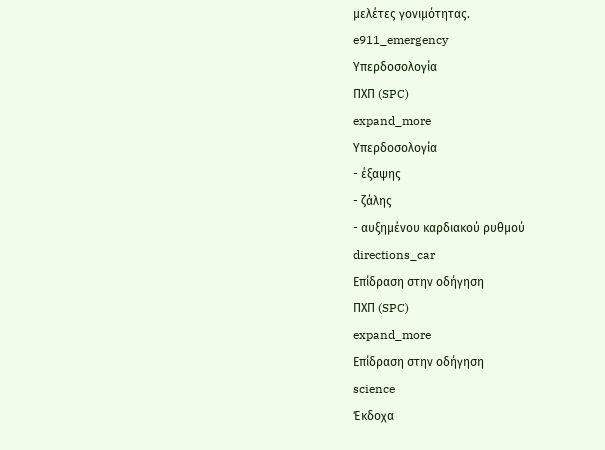μελέτες γονιμότητας.
e911_emergency
Υπερδοσολογία
ΠΧΠ (SPC)
expand_more
Υπερδοσολογία
- έξαψης
- ζάλης
- αυξημένου καρδιακού ρυθμού
directions_car
Επίδραση στην οδήγηση
ΠΧΠ (SPC)
expand_more
Επίδραση στην οδήγηση
science
Έκδοχα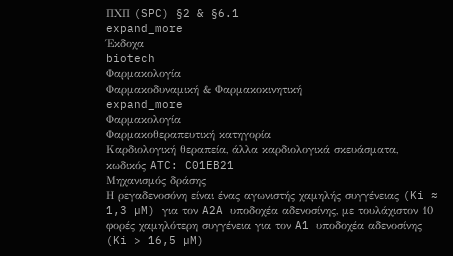ΠΧΠ (SPC) §2 & §6.1
expand_more
Έκδοχα
biotech
Φαρμακολογία
Φαρμακοδυναμική & Φαρμακοκινητική
expand_more
Φαρμακολογία
Φαρμακοθεραπευτική κατηγορία
Καρδιολογική θεραπεία, άλλα καρδιολογικά σκευάσματα, κωδικός ATC: C01EB21
Μηχανισμός δράσης
Η ρεγαδενοσόνη είναι ένας αγωνιστής χαμηλής συγγένειας (Ki ≈ 1,3 µM) για τον A2A υποδοχέα αδενοσίνης, με τουλάχιστον 10 φορές χαμηλότερη συγγένεια για τον A1 υποδοχέα αδενοσίνης (Ki > 16,5 µM)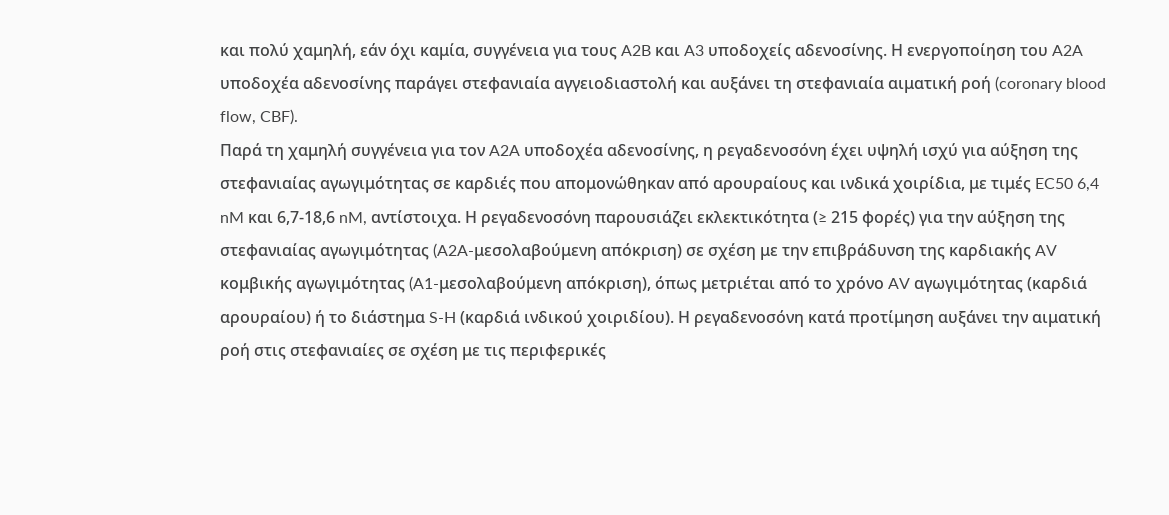και πολύ χαμηλή, εάν όχι καμία, συγγένεια για τους A2B και A3 υποδοχείς αδενοσίνης. Η ενεργοποίηση του A2A υποδοχέα αδενοσίνης παράγει στεφανιαία αγγειοδιαστολή και αυξάνει τη στεφανιαία αιματική ροή (coronary blood flow, CBF).
Παρά τη χαμηλή συγγένεια για τον A2A υποδοχέα αδενοσίνης, η ρεγαδενοσόνη έχει υψηλή ισχύ για αύξηση της στεφανιαίας αγωγιμότητας σε καρδιές που απομονώθηκαν από αρουραίους και ινδικά χοιρίδια, με τιμές EC50 6,4 nM και 6,7-18,6 nM, αντίστοιχα. Η ρεγαδενοσόνη παρουσιάζει εκλεκτικότητα (≥ 215 φορές) για την αύξηση της στεφανιαίας αγωγιμότητας (A2A-μεσολαβούμενη απόκριση) σε σχέση με την επιβράδυνση της καρδιακής AV κομβικής αγωγιμότητας (A1-μεσολαβούμενη απόκριση), όπως μετριέται από το χρόνο AV αγωγιμότητας (καρδιά αρουραίου) ή το διάστημα S-H (καρδιά ινδικού χοιριδίου). Η ρεγαδενοσόνη κατά προτίμηση αυξάνει την αιματική ροή στις στεφανιαίες σε σχέση με τις περιφερικές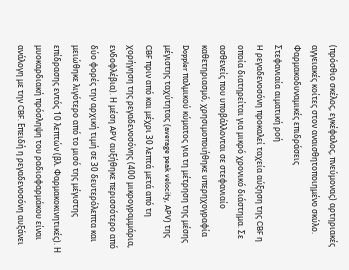(πρόσθιο σκέλος, εγκέφαλος, πνεύμονας) αρτηριακές αγγειακές κοίτες στον αναισθητοποιημένο σκύλο.
Φαρμακοδυναμικές επιδράσεις
Στεφανιαία αιματική ροή
H ρεγαδενοσόνη προκαλεί ταχεία αύξηση της CBF η οποία διατηρείται για μικρό χρονικό διάστημα. Σε ασθενείς που υποβάλλονται σε στεφανιαίο καθετηριασμό, χρησιμοποιήθηκε υπερηχογραφία Doppler παλμικού κύματος για τη μέτρηση της μέσης μέγιστης ταχύτητας (average peak velocity, APV) της CBF πριν από και μέχρι 30 λεπτά μετά από τη χορήγηση της ρεγαδενοσόνης (400 μικρογραμμάρια, ενδοφλέβια). Η μέση APV αυξήθηκε περισσότερο από δύο φορές την αρχική τιμή σε 30 δευτερόλεπτα και μειώθηκε λιγότερο από το μισό της μέγιστης επίδρασης εντός 10 λεπτών (βλ. Φαρμακοκινητικές). Η μυοκαρδιακή πρόσληψη του ραδιοφαρμάκου είναι ανάλογη με την CBF. Επειδή η ρεγαδενοσόνη αυξάνει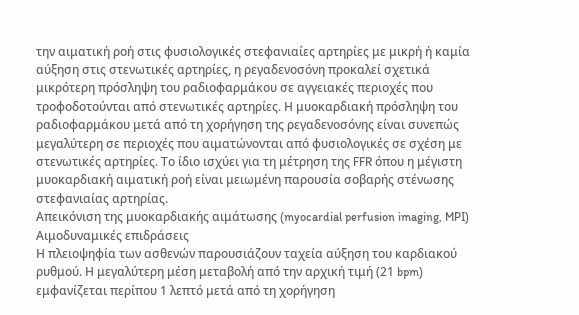την αιματική ροή στις φυσιολογικές στεφανιαίες αρτηρίες με μικρή ή καμία αύξηση στις στενωτικές αρτηρίες, η ρεγαδενοσόνη προκαλεί σχετικά μικρότερη πρόσληψη του ραδιοφαρμάκου σε αγγειακές περιοχές που τροφοδοτούνται από στενωτικές αρτηρίες. Η μυοκαρδιακή πρόσληψη του ραδιοφαρμάκου μετά από τη χορήγηση της ρεγαδενοσόνης είναι συνεπώς μεγαλύτερη σε περιοχές που αιματώνονται από φυσιολογικές σε σχέση με στενωτικές αρτηρίες. Το ίδιο ισχύει για τη μέτρηση της FFR όπου η μέγιστη μυοκαρδιακή αιματική ροή είναι μειωμένη παρουσία σοβαρής στένωσης στεφανιαίας αρτηρίας.
Απεικόνιση της μυοκαρδιακής αιμάτωσης (myocardial perfusion imaging, MPI)
Αιμοδυναμικές επιδράσεις
Η πλειοψηφία των ασθενών παρουσιάζουν ταχεία αύξηση του καρδιακού ρυθμού. Η μεγαλύτερη μέση μεταβολή από την αρχική τιμή (21 bpm) εμφανίζεται περίπου 1 λεπτό μετά από τη χορήγηση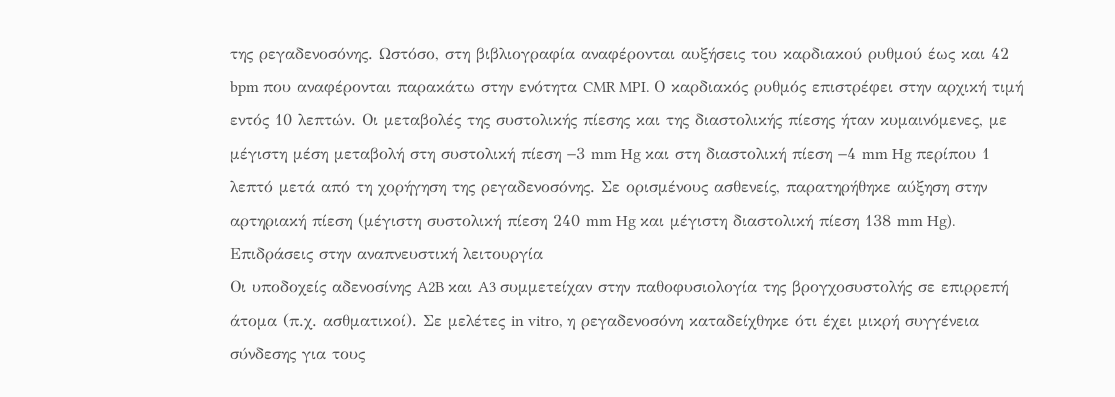της ρεγαδενοσόνης. Ωστόσο, στη βιβλιογραφία αναφέρονται αυξήσεις του καρδιακού ρυθμού έως και 42 bpm που αναφέρονται παρακάτω στην ενότητα CMR MPI. Ο καρδιακός ρυθμός επιστρέφει στην αρχική τιμή εντός 10 λεπτών. Οι μεταβολές της συστολικής πίεσης και της διαστολικής πίεσης ήταν κυμαινόμενες, με μέγιστη μέση μεταβολή στη συστολική πίεση −3 mm Hg και στη διαστολική πίεση −4 mm Hg περίπου 1 λεπτό μετά από τη χορήγηση της ρεγαδενοσόνης. Σε ορισμένους ασθενείς, παρατηρήθηκε αύξηση στην αρτηριακή πίεση (μέγιστη συστολική πίεση 240 mm Hg και μέγιστη διαστολική πίεση 138 mm Hg).
Επιδράσεις στην αναπνευστική λειτουργία
Οι υποδοχείς αδενοσίνης A2B και A3 συμμετείχαν στην παθοφυσιολογία της βρογχοσυστολής σε επιρρεπή άτομα (π.χ. ασθματικοί). Σε μελέτες in vitro, η ρεγαδενοσόνη καταδείχθηκε ότι έχει μικρή συγγένεια σύνδεσης για τους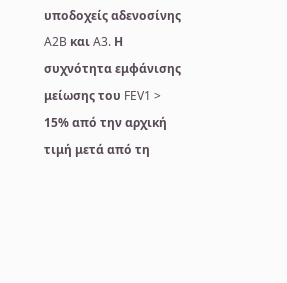υποδοχείς αδενοσίνης A2B και A3. Η συχνότητα εμφάνισης μείωσης του FEV1 > 15% από την αρχική τιμή μετά από τη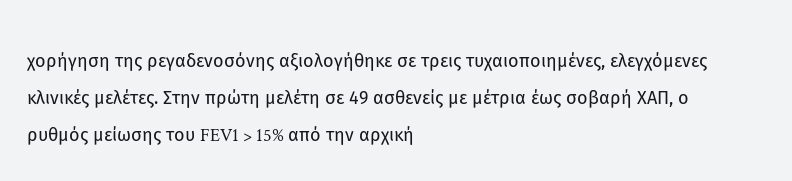χορήγηση της ρεγαδενοσόνης αξιολογήθηκε σε τρεις τυχαιοποιημένες, ελεγχόμενες κλινικές μελέτες. Στην πρώτη μελέτη σε 49 ασθενείς με μέτρια έως σοβαρή ΧΑΠ, ο ρυθμός μείωσης του FEV1 > 15% από την αρχική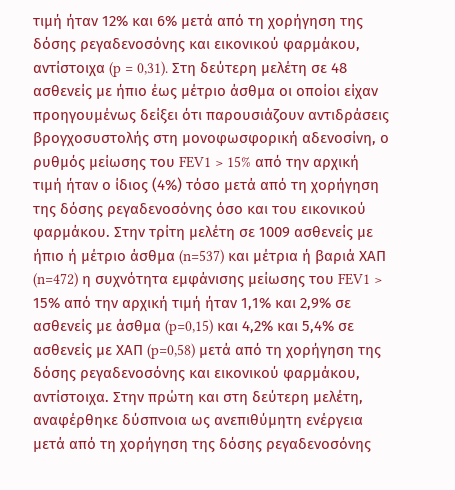τιμή ήταν 12% και 6% μετά από τη χορήγηση της δόσης ρεγαδενοσόνης και εικονικού φαρμάκου, αντίστοιχα (p = 0,31). Στη δεύτερη μελέτη σε 48 ασθενείς με ήπιο έως μέτριο άσθμα οι οποίοι είχαν προηγουμένως δείξει ότι παρουσιάζουν αντιδράσεις βρογχοσυστολής στη μονοφωσφορική αδενοσίνη, ο ρυθμός μείωσης του FEV1 > 15% από την αρχική τιμή ήταν ο ίδιος (4%) τόσο μετά από τη χορήγηση της δόσης ρεγαδενοσόνης όσο και του εικονικού φαρμάκου. Στην τρίτη μελέτη σε 1009 ασθενείς με ήπιο ή μέτριο άσθμα (n=537) και μέτρια ή βαριά ΧΑΠ (n=472) η συχνότητα εμφάνισης μείωσης του FEV1 > 15% από την αρχική τιμή ήταν 1,1% και 2,9% σε ασθενείς με άσθμα (p=0,15) και 4,2% και 5,4% σε ασθενείς με ΧΑΠ (p=0,58) μετά από τη χορήγηση της δόσης ρεγαδενοσόνης και εικονικού φαρμάκου, αντίστοιχα. Στην πρώτη και στη δεύτερη μελέτη, αναφέρθηκε δύσπνοια ως ανεπιθύμητη ενέργεια μετά από τη χορήγηση της δόσης ρεγαδενοσόνης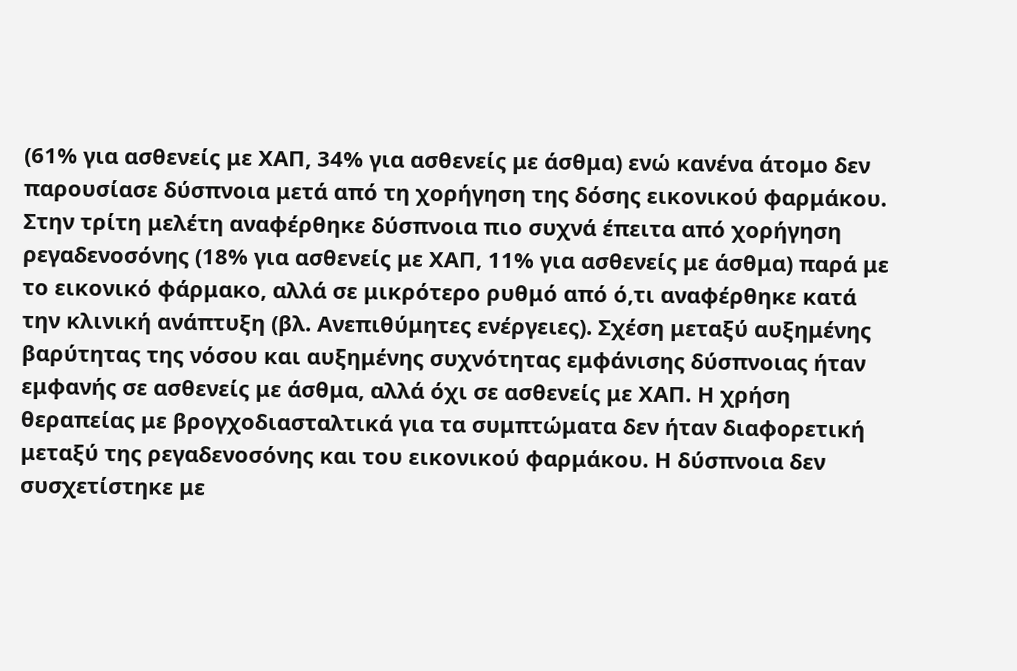(61% για ασθενείς με ΧΑΠ, 34% για ασθενείς με άσθμα) ενώ κανένα άτομο δεν παρουσίασε δύσπνοια μετά από τη χορήγηση της δόσης εικονικού φαρμάκου. Στην τρίτη μελέτη αναφέρθηκε δύσπνοια πιο συχνά έπειτα από χορήγηση ρεγαδενοσόνης (18% για ασθενείς με ΧΑΠ, 11% για ασθενείς με άσθμα) παρά με το εικονικό φάρμακο, αλλά σε μικρότερο ρυθμό από ό,τι αναφέρθηκε κατά την κλινική ανάπτυξη (βλ. Ανεπιθύμητες ενέργειες). Σχέση μεταξύ αυξημένης βαρύτητας της νόσου και αυξημένης συχνότητας εμφάνισης δύσπνοιας ήταν εμφανής σε ασθενείς με άσθμα, αλλά όχι σε ασθενείς με ΧΑΠ. Η χρήση θεραπείας με βρογχοδιασταλτικά για τα συμπτώματα δεν ήταν διαφορετική μεταξύ της ρεγαδενοσόνης και του εικονικού φαρμάκου. Η δύσπνοια δεν συσχετίστηκε με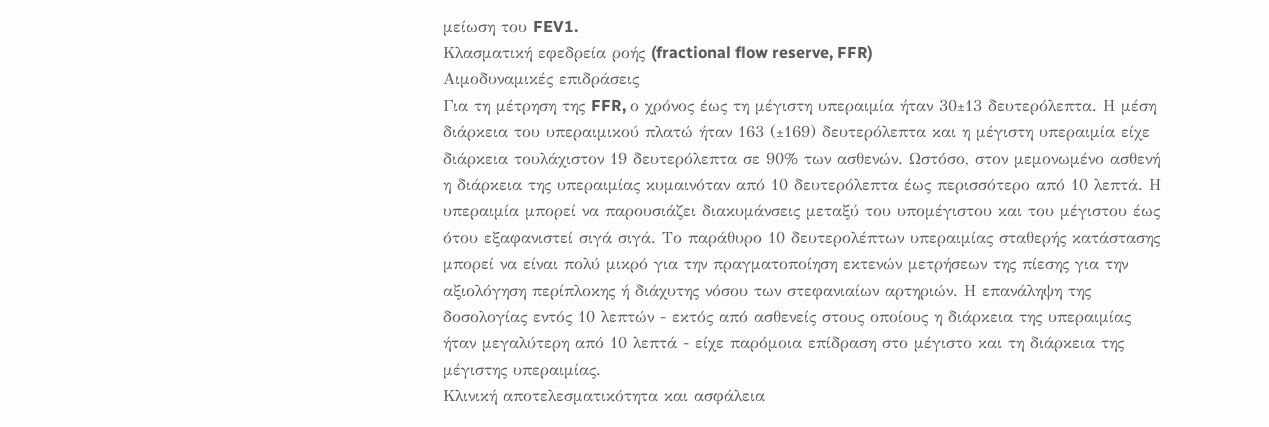μείωση του FEV1.
Κλασματική εφεδρεία ροής (fractional flow reserve, FFR)
Αιμοδυναμικές επιδράσεις
Για τη μέτρηση της FFR, ο χρόνος έως τη μέγιστη υπεραιμία ήταν 30±13 δευτερόλεπτα. Η μέση διάρκεια του υπεραιμικού πλατώ ήταν 163 (±169) δευτερόλεπτα και η μέγιστη υπεραιμία είχε διάρκεια τουλάχιστον 19 δευτερόλεπτα σε 90% των ασθενών. Ωστόσο, στον μεμονωμένο ασθενή η διάρκεια της υπεραιμίας κυμαινόταν από 10 δευτερόλεπτα έως περισσότερο από 10 λεπτά. Η υπεραιμία μπορεί να παρουσιάζει διακυμάνσεις μεταξύ του υπομέγιστου και του μέγιστου έως ότου εξαφανιστεί σιγά σιγά. Το παράθυρο 10 δευτερολέπτων υπεραιμίας σταθερής κατάστασης μπορεί να είναι πολύ μικρό για την πραγματοποίηση εκτενών μετρήσεων της πίεσης για την αξιολόγηση περίπλοκης ή διάχυτης νόσου των στεφανιαίων αρτηριών. Η επανάληψη της δοσολογίας εντός 10 λεπτών - εκτός από ασθενείς στους οποίους η διάρκεια της υπεραιμίας ήταν μεγαλύτερη από 10 λεπτά - είχε παρόμοια επίδραση στο μέγιστο και τη διάρκεια της μέγιστης υπεραιμίας.
Κλινική αποτελεσματικότητα και ασφάλεια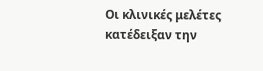Οι κλινικές μελέτες κατέδειξαν την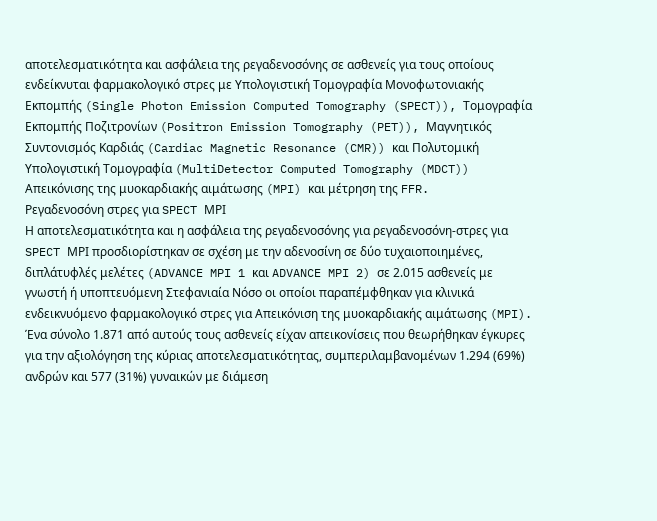αποτελεσματικότητα και ασφάλεια της ρεγαδενοσόνης σε ασθενείς για τους οποίους ενδείκνυται φαρμακολογικό στρες με Υπολογιστική Τομογραφία Μονοφωτονιακής Εκπομπής (Single Photon Emission Computed Tomography (SPECT)), Τομογραφία Εκπομπής Ποζιτρονίων (Positron Emission Tomography (PET)), Μαγνητικός Συντονισμός Καρδιάς (Cardiac Magnetic Resonance (CMR)) και Πολυτομική Υπολογιστική Τομογραφία (MultiDetector Computed Tomography (MDCT)) Απεικόνισης της μυοκαρδιακής αιμάτωσης (MPI) και μέτρηση της FFR.
Ρεγαδενοσόνη στρες για SPECT ΜΡΙ
Η αποτελεσματικότητα και η ασφάλεια της ρεγαδενοσόνης για ρεγαδενοσόνη-στρες για SPECT ΜΡΙ προσδιορίστηκαν σε σχέση με την αδενοσίνη σε δύο τυχαιοποιημένες, διπλάτυφλές μελέτες (ADVANCE MPI 1 και ADVANCE MPI 2) σε 2.015 ασθενείς με γνωστή ή υποπτευόμενη Στεφανιαία Νόσο οι οποίοι παραπέμφθηκαν για κλινικά ενδεικνυόμενο φαρμακολογικό στρες για Απεικόνιση της μυοκαρδιακής αιμάτωσης (MPI). Ένα σύνολο 1.871 από αυτούς τους ασθενείς είχαν απεικονίσεις που θεωρήθηκαν έγκυρες για την αξιολόγηση της κύριας αποτελεσματικότητας, συμπεριλαμβανομένων 1.294 (69%) ανδρών και 577 (31%) γυναικών με διάμεση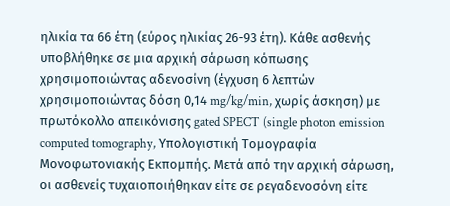ηλικία τα 66 έτη (εύρος ηλικίας 26-93 έτη). Κάθε ασθενής υποβλήθηκε σε μια αρχική σάρωση κόπωσης χρησιμοποιώντας αδενοσίνη (έγχυση 6 λεπτών χρησιμοποιώντας δόση 0,14 mg/kg/min, χωρίς άσκηση) με πρωτόκολλο απεικόνισης gated SPECT (single photon emission computed tomography, Υπολογιστική Τομογραφία Μονοφωτονιακής Εκπομπής. Μετά από την αρχική σάρωση, οι ασθενείς τυχαιοποιήθηκαν είτε σε ρεγαδενοσόνη είτε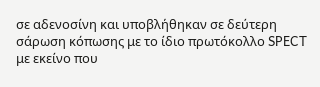σε αδενοσίνη και υποβλήθηκαν σε δεύτερη σάρωση κόπωσης με το ίδιο πρωτόκολλο SPECT με εκείνο που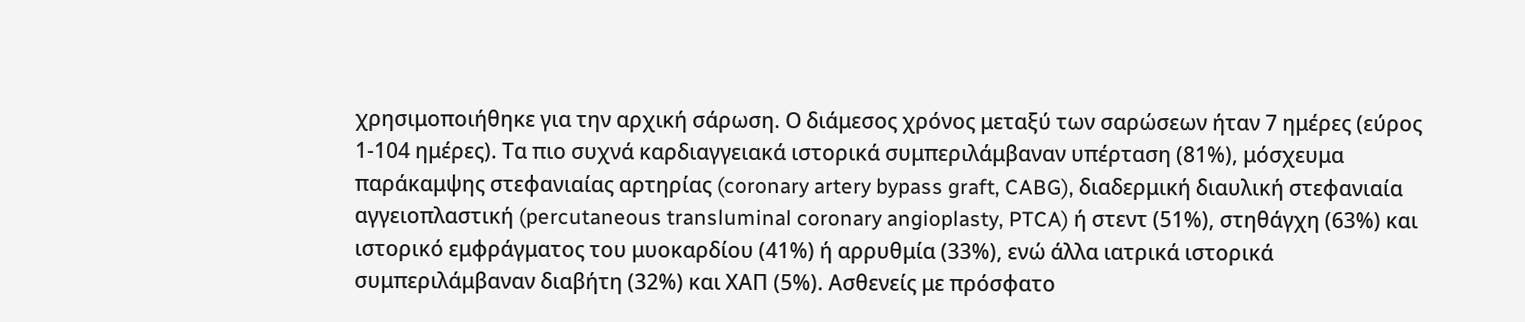χρησιμοποιήθηκε για την αρχική σάρωση. Ο διάμεσος χρόνος μεταξύ των σαρώσεων ήταν 7 ημέρες (εύρος 1-104 ημέρες). Τα πιο συχνά καρδιαγγειακά ιστορικά συμπεριλάμβαναν υπέρταση (81%), μόσχευμα παράκαμψης στεφανιαίας αρτηρίας (coronary artery bypass graft, CABG), διαδερμική διαυλική στεφανιαία αγγειοπλαστική (percutaneous transluminal coronary angioplasty, PTCA) ή στεντ (51%), στηθάγχη (63%) και ιστορικό εμφράγματος του μυοκαρδίου (41%) ή αρρυθμία (33%), ενώ άλλα ιατρικά ιστορικά συμπεριλάμβαναν διαβήτη (32%) και ΧΑΠ (5%). Ασθενείς με πρόσφατο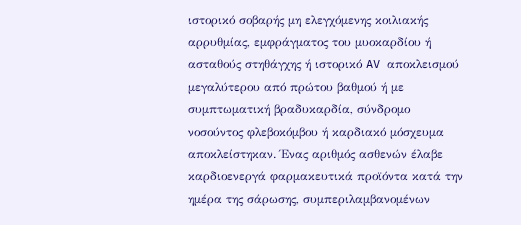ιστορικό σοβαρής μη ελεγχόμενης κοιλιακής αρρυθμίας, εμφράγματος του μυοκαρδίου ή ασταθούς στηθάγχης ή ιστορικό AV αποκλεισμού μεγαλύτερου από πρώτου βαθμού ή με συμπτωματική βραδυκαρδία, σύνδρομο νοσούντος φλεβοκόμβου ή καρδιακό μόσχευμα αποκλείστηκαν. Ένας αριθμός ασθενών έλαβε καρδιοενεργά φαρμακευτικά προϊόντα κατά την ημέρα της σάρωσης, συμπεριλαμβανομένων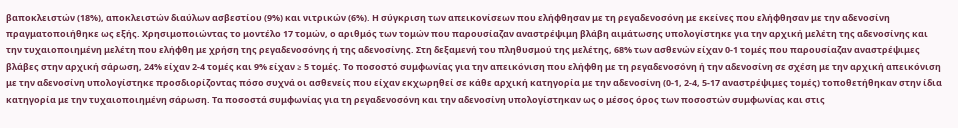βαποκλειστών (18%), αποκλειστών διαύλων ασβεστίου (9%) και νιτρικών (6%). Η σύγκριση των απεικονίσεων που ελήφθησαν με τη ρεγαδενοσόνη με εκείνες που ελήφθησαν με την αδενοσίνη πραγματοποιήθηκε ως εξής. Χρησιμοποιώντας το μοντέλο 17 τομών, ο αριθμός των τομών που παρουσίαζαν αναστρέψιμη βλάβη αιμάτωσης υπολογίστηκε για την αρχική μελέτη της αδενοσίνης και την τυχαιοποιημένη μελέτη που ελήφθη με χρήση της ρεγαδενοσόνης ή της αδενοσίνης. Στη δεξαμενή του πληθυσμού της μελέτης, 68% των ασθενών είχαν 0-1 τομές που παρουσίαζαν αναστρέψιμες βλάβες στην αρχική σάρωση, 24% είχαν 2-4 τομές και 9% είχαν ≥ 5 τομές. Το ποσοστό συμφωνίας για την απεικόνιση που ελήφθη με τη ρεγαδενοσόνη ή την αδενοσίνη σε σχέση με την αρχική απεικόνιση με την αδενοσίνη υπολογίστηκε προσδιορίζοντας πόσο συχνά οι ασθενείς που είχαν εκχωρηθεί σε κάθε αρχική κατηγορία με την αδενοσίνη (0-1, 2-4, 5-17 αναστρέψιμες τομές) τοποθετήθηκαν στην ίδια κατηγορία με την τυχαιοποιημένη σάρωση. Τα ποσοστά συμφωνίας για τη ρεγαδενοσόνη και την αδενοσίνη υπολογίστηκαν ως ο μέσος όρος των ποσοστών συμφωνίας και στις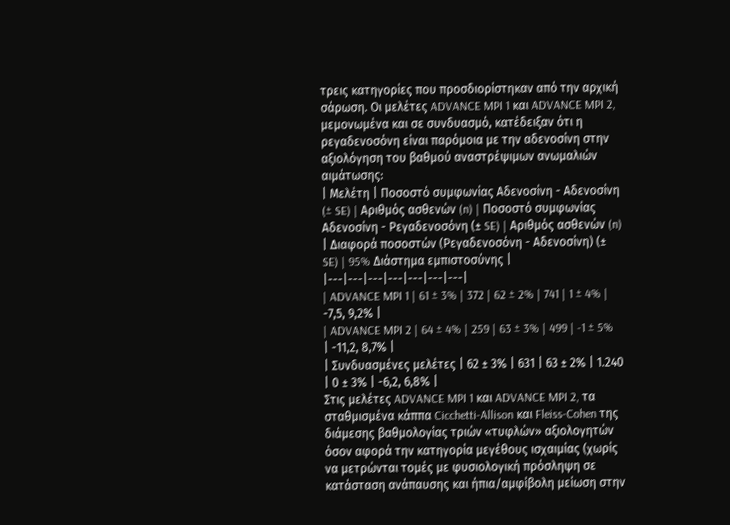τρεις κατηγορίες που προσδιορίστηκαν από την αρχική σάρωση. Οι μελέτες ADVANCE MPI 1 και ADVANCE MPI 2, μεμονωμένα και σε συνδυασμό, κατέδειξαν ότι η ρεγαδενοσόνη είναι παρόμοια με την αδενοσίνη στην αξιολόγηση του βαθμού αναστρέψιμων ανωμαλιών αιμάτωσης:
| Μελέτη | Ποσοστό συμφωνίας Αδενοσίνη - Αδενοσίνη (± SE) | Αριθμός ασθενών (n) | Ποσοστό συμφωνίας Αδενοσίνη - Ρεγαδενοσόνη (± SE) | Αριθμός ασθενών (n) | Διαφορά ποσοστών (Ρεγαδενοσόνη - Αδενοσίνη) (± SE) | 95% Διάστημα εμπιστοσύνης |
|---|---|---|---|---|---|---|
| ADVANCE MPI 1 | 61 ± 3% | 372 | 62 ± 2% | 741 | 1 ± 4% | -7,5, 9,2% |
| ADVANCE MPI 2 | 64 ± 4% | 259 | 63 ± 3% | 499 | -1 ± 5% | -11,2, 8,7% |
| Συνδυασμένες μελέτες | 62 ± 3% | 631 | 63 ± 2% | 1.240 | 0 ± 3% | -6,2, 6,8% |
Στις μελέτες ADVANCE MPI 1 και ADVANCE MPI 2, τα σταθμισμένα κάππα Cicchetti-Allison και Fleiss-Cohen της διάμεσης βαθμολογίας τριών «τυφλών» αξιολογητών όσον αφορά την κατηγορία μεγέθους ισχαιμίας (χωρίς να μετρώνται τομές με φυσιολογική πρόσληψη σε κατάσταση ανάπαυσης και ήπια/αμφίβολη μείωση στην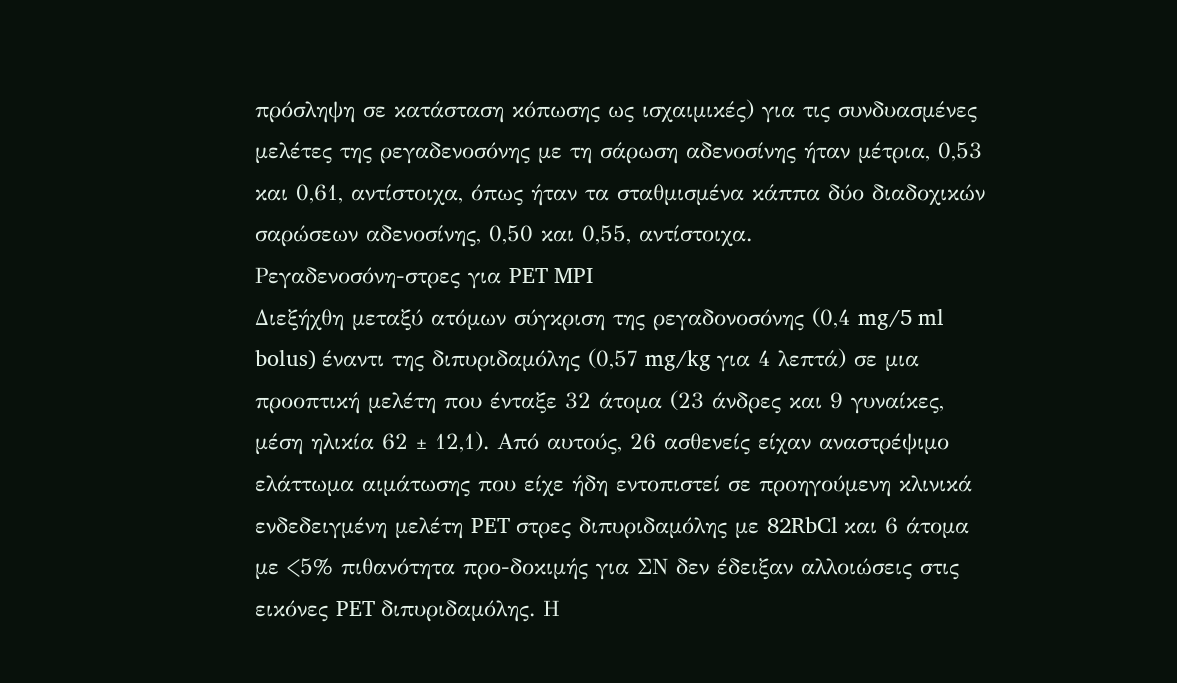πρόσληψη σε κατάσταση κόπωσης ως ισχαιμικές) για τις συνδυασμένες μελέτες της ρεγαδενοσόνης με τη σάρωση αδενοσίνης ήταν μέτρια, 0,53 και 0,61, αντίστοιχα, όπως ήταν τα σταθμισμένα κάππα δύο διαδοχικών σαρώσεων αδενοσίνης, 0,50 και 0,55, αντίστοιχα.
Ρεγαδενοσόνη-στρες για PET MPI
Διεξήχθη μεταξύ ατόμων σύγκριση της ρεγαδονοσόνης (0,4 mg/5 ml bolus) έναντι της διπυριδαμόλης (0,57 mg/kg για 4 λεπτά) σε μια προοπτική μελέτη που ένταξε 32 άτομα (23 άνδρες και 9 γυναίκες, μέση ηλικία 62 ± 12,1). Από αυτούς, 26 ασθενείς είχαν αναστρέψιμο ελάττωμα αιμάτωσης που είχε ήδη εντοπιστεί σε προηγούμενη κλινικά ενδεδειγμένη μελέτη PET στρες διπυριδαμόλης με 82RbCl και 6 άτομα με <5% πιθανότητα προ-δοκιμής για ΣΝ δεν έδειξαν αλλοιώσεις στις εικόνες PET διπυριδαμόλης. Η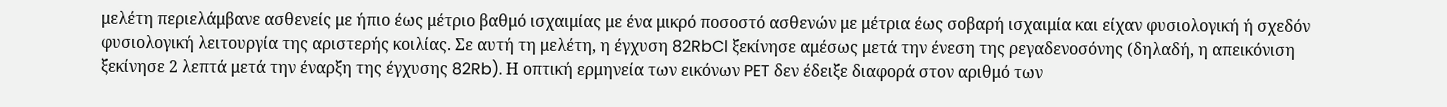μελέτη περιελάμβανε ασθενείς με ήπιο έως μέτριο βαθμό ισχαιμίας με ένα μικρό ποσοστό ασθενών με μέτρια έως σοβαρή ισχαιμία και είχαν φυσιολογική ή σχεδόν φυσιολογική λειτουργία της αριστερής κοιλίας. Σε αυτή τη μελέτη, η έγχυση 82RbCl ξεκίνησε αμέσως μετά την ένεση της ρεγαδενοσόνης (δηλαδή, η απεικόνιση ξεκίνησε 2 λεπτά μετά την έναρξη της έγχυσης 82Rb). Η οπτική ερμηνεία των εικόνων PET δεν έδειξε διαφορά στον αριθμό των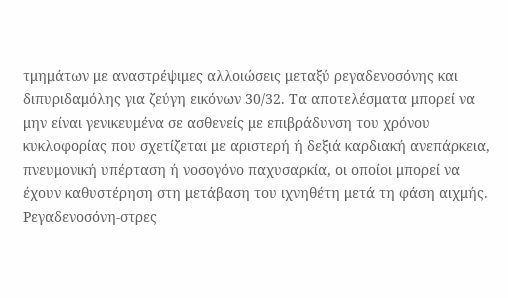τμημάτων με αναστρέψιμες αλλοιώσεις μεταξύ ρεγαδενοσόνης και διπυριδαμόλης για ζεύγη εικόνων 30/32. Τα αποτελέσματα μπορεί να μην είναι γενικευμένα σε ασθενείς με επιβράδυνση του χρόνου κυκλοφορίας που σχετίζεται με αριστερή ή δεξιά καρδιακή ανεπάρκεια, πνευμονική υπέρταση ή νοσογόνο παχυσαρκία, οι οποίοι μπορεί να έχουν καθυστέρηση στη μετάβαση του ιχνηθέτη μετά τη φάση αιχμής.
Ρεγαδενοσόνη-στρες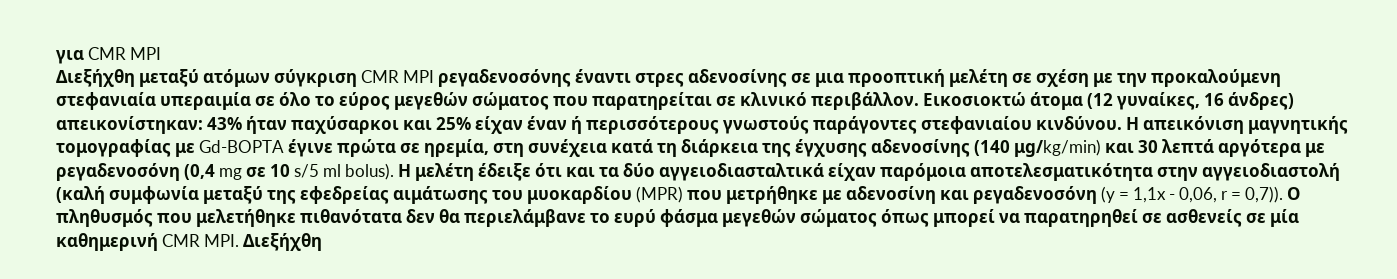για CMR MPI
Διεξήχθη μεταξύ ατόμων σύγκριση CMR MPI ρεγαδενοσόνης έναντι στρες αδενοσίνης σε μια προοπτική μελέτη σε σχέση με την προκαλούμενη στεφανιαία υπεραιμία σε όλο το εύρος μεγεθών σώματος που παρατηρείται σε κλινικό περιβάλλον. Εικοσιοκτώ άτομα (12 γυναίκες, 16 άνδρες) απεικονίστηκαν: 43% ήταν παχύσαρκοι και 25% είχαν έναν ή περισσότερους γνωστούς παράγοντες στεφανιαίου κινδύνου. Η απεικόνιση μαγνητικής τομογραφίας με Gd-BOPTA έγινε πρώτα σε ηρεμία, στη συνέχεια κατά τη διάρκεια της έγχυσης αδενοσίνης (140 μg/kg/min) και 30 λεπτά αργότερα με ρεγαδενοσόνη (0,4 mg σε 10 s/5 ml bolus). Η μελέτη έδειξε ότι και τα δύο αγγειοδιασταλτικά είχαν παρόμοια αποτελεσματικότητα στην αγγειοδιαστολή (καλή συμφωνία μεταξύ της εφεδρείας αιμάτωσης του μυοκαρδίου (MPR) που μετρήθηκε με αδενοσίνη και ρεγαδενοσόνη (y = 1,1x - 0,06, r = 0,7)). Ο πληθυσμός που μελετήθηκε πιθανότατα δεν θα περιελάμβανε το ευρύ φάσμα μεγεθών σώματος όπως μπορεί να παρατηρηθεί σε ασθενείς σε μία καθημερινή CMR MPI. Διεξήχθη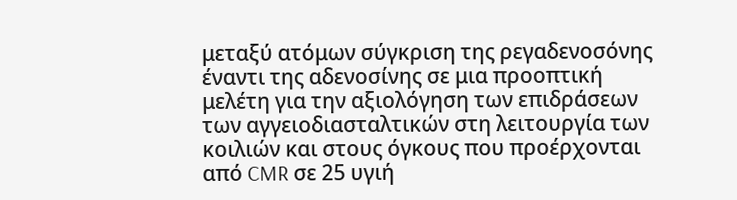μεταξύ ατόμων σύγκριση της ρεγαδενοσόνης έναντι της αδενοσίνης σε μια προοπτική μελέτη για την αξιολόγηση των επιδράσεων των αγγειοδιασταλτικών στη λειτουργία των κοιλιών και στους όγκους που προέρχονται από CMR σε 25 υγιή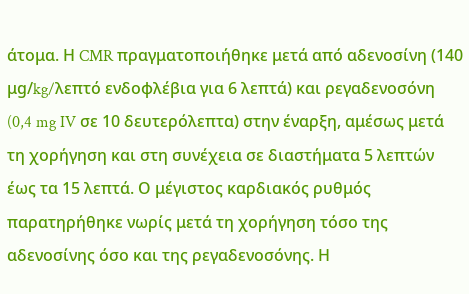άτομα. Η CMR πραγματοποιήθηκε μετά από αδενοσίνη (140 μg/kg/λεπτό ενδοφλέβια για 6 λεπτά) και ρεγαδενοσόνη (0,4 mg IV σε 10 δευτερόλεπτα) στην έναρξη, αμέσως μετά τη χορήγηση και στη συνέχεια σε διαστήματα 5 λεπτών έως τα 15 λεπτά. Ο μέγιστος καρδιακός ρυθμός παρατηρήθηκε νωρίς μετά τη χορήγηση τόσο της αδενοσίνης όσο και της ρεγαδενοσόνης. Η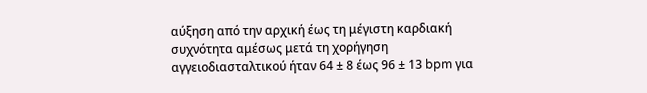αύξηση από την αρχική έως τη μέγιστη καρδιακή συχνότητα αμέσως μετά τη χορήγηση αγγειοδιασταλτικού ήταν 64 ± 8 έως 96 ± 13 bpm για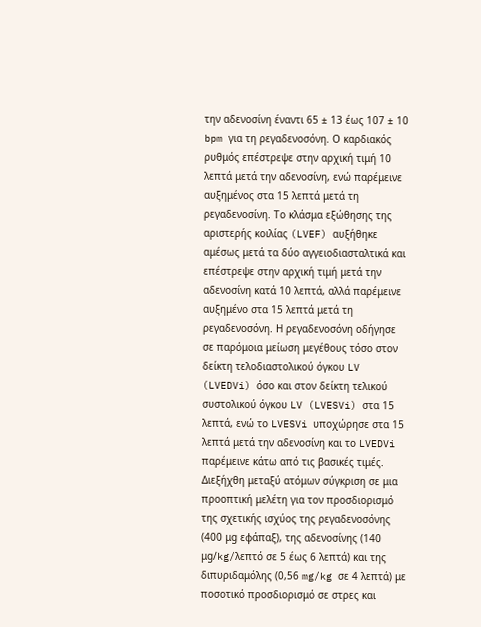την αδενοσίνη έναντι 65 ± 13 έως 107 ± 10 bpm για τη ρεγαδενοσόνη. Ο καρδιακός ρυθμός επέστρεψε στην αρχική τιμή 10 λεπτά μετά την αδενοσίνη, ενώ παρέμεινε αυξημένος στα 15 λεπτά μετά τη ρεγαδενοσίνη. Το κλάσμα εξώθησης της αριστερής κοιλίας (LVEF) αυξήθηκε αμέσως μετά τα δύο αγγειοδιασταλτικά και επέστρεψε στην αρχική τιμή μετά την αδενοσίνη κατά 10 λεπτά, αλλά παρέμεινε αυξημένο στα 15 λεπτά μετά τη ρεγαδενοσόνη. Η ρεγαδενοσόνη οδήγησε σε παρόμοια μείωση μεγέθους τόσο στον δείκτη τελοδιαστολικού όγκου LV (LVEDVi) όσο και στον δείκτη τελικού συστολικού όγκου LV (LVESVi) στα 15 λεπτά, ενώ το LVESVi υποχώρησε στα 15 λεπτά μετά την αδενοσίνη και το LVEDVi παρέμεινε κάτω από τις βασικές τιμές. Διεξήχθη μεταξύ ατόμων σύγκριση σε μια προοπτική μελέτη για τον προσδιορισμό της σχετικής ισχύος της ρεγαδενοσόνης (400 μg εφάπαξ), της αδενοσίνης (140 μg/kg/λεπτό σε 5 έως 6 λεπτά) και της διπυριδαμόλης (0,56 mg/kg σε 4 λεπτά) με ποσοτικό προσδιορισμό σε στρες και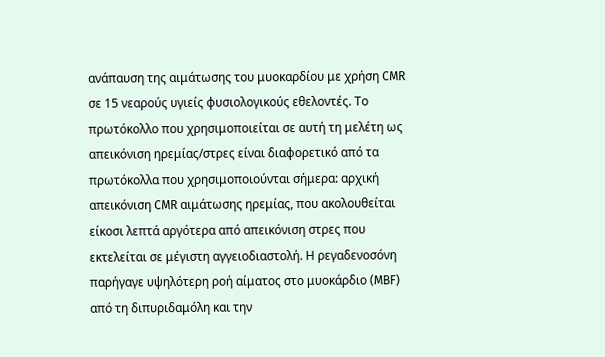ανάπαυση της αιμάτωσης του μυοκαρδίου με χρήση CMR σε 15 νεαρούς υγιείς φυσιολογικούς εθελοντές. Το πρωτόκολλο που χρησιμοποιείται σε αυτή τη μελέτη ως απεικόνιση ηρεμίας/στρες είναι διαφορετικό από τα πρωτόκολλα που χρησιμοποιούνται σήμερα: αρχική απεικόνιση CMR αιμάτωσης ηρεμίας, που ακολουθείται είκοσι λεπτά αργότερα από απεικόνιση στρες που εκτελείται σε μέγιστη αγγειοδιαστολή. Η ρεγαδενοσόνη παρήγαγε υψηλότερη ροή αίματος στο μυοκάρδιο (MBF) από τη διπυριδαμόλη και την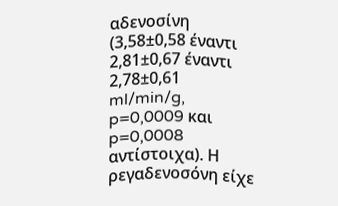αδενοσίνη (3,58±0,58 έναντι 2,81±0,67 έναντι 2,78±0,61 ml/min/g, p=0,0009 και p=0,0008 αντίστοιχα). Η ρεγαδενοσόνη είχε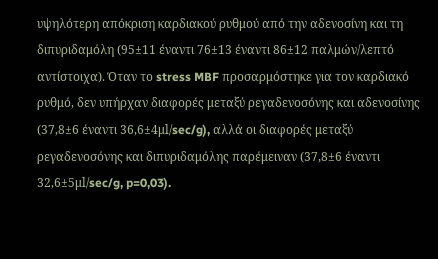υψηλότερη απόκριση καρδιακού ρυθμού από την αδενοσίνη και τη διπυριδαμόλη (95±11 έναντι 76±13 έναντι 86±12 παλμών/λεπτό αντίστοιχα). Όταν το stress MBF προσαρμόστηκε για τον καρδιακό ρυθμό, δεν υπήρχαν διαφορές μεταξύ ρεγαδενοσόνης και αδενοσίνης (37,8±6 έναντι 36,6±4μl/sec/g), αλλά οι διαφορές μεταξύ ρεγαδενοσόνης και διπυριδαμόλης παρέμειναν (37,8±6 έναντι 32,6±5μl/sec/g, p=0,03).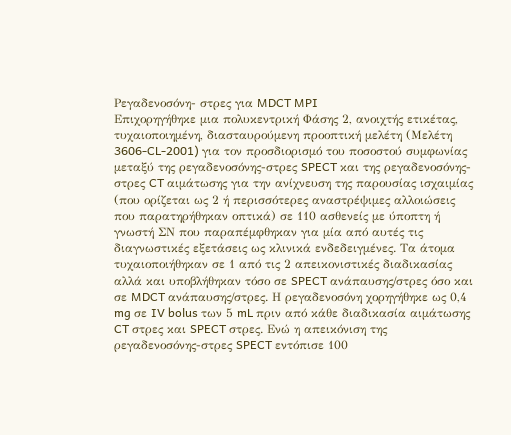Ρεγαδενοσόνη- στρες για MDCT MPI
Επιχορηγήθηκε μια πολυκεντρική Φάσης 2, ανοιχτής ετικέτας, τυχαιοποιημένη, διασταυρούμενη προοπτική μελέτη (Μελέτη 3606-CL-2001) για τον προσδιορισμό του ποσοστού συμφωνίας μεταξύ της ρεγαδενοσόνης-στρες SPECT και της ρεγαδενοσόνης-στρες CT αιμάτωσης για την ανίχνευση της παρουσίας ισχαιμίας (που ορίζεται ως 2 ή περισσότερες αναστρέψιμες αλλοιώσεις που παρατηρήθηκαν οπτικά) σε 110 ασθενείς με ύποπτη ή γνωστή ΣΝ που παραπέμφθηκαν για μία από αυτές τις διαγνωστικές εξετάσεις ως κλινικά ενδεδειγμένες. Τα άτομα τυχαιοποιήθηκαν σε 1 από τις 2 απεικονιστικές διαδικασίας αλλά και υποβλήθηκαν τόσο σε SPECT ανάπαυσης/στρες όσο και σε MDCT ανάπαυσης/στρες. Η ρεγαδενοσόνη χορηγήθηκε ως 0,4 mg σε IV bolus των 5 mL πριν από κάθε διαδικασία αιμάτωσης CT στρες και SPECT στρες. Ενώ η απεικόνιση της ρεγαδενοσόνης-στρες SPECT εντόπισε 100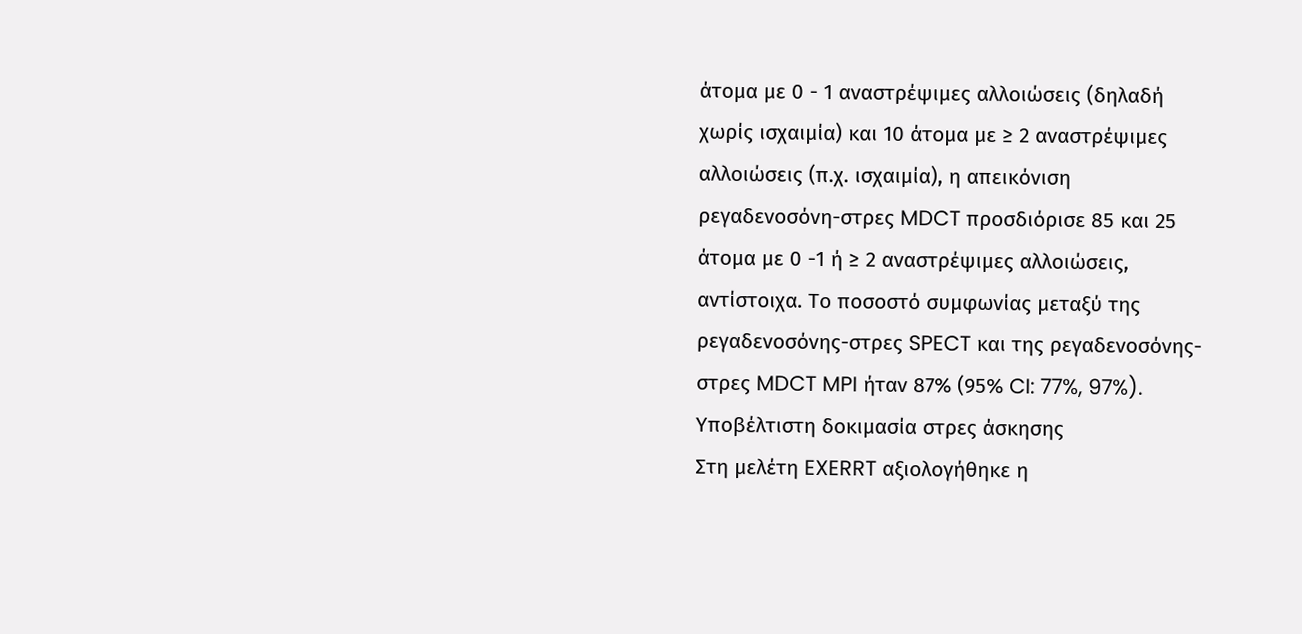άτομα με 0 - 1 αναστρέψιμες αλλοιώσεις (δηλαδή χωρίς ισχαιμία) και 10 άτομα με ≥ 2 αναστρέψιμες αλλοιώσεις (π.χ. ισχαιμία), η απεικόνιση ρεγαδενοσόνη-στρες MDCT προσδιόρισε 85 και 25 άτομα με 0 -1 ή ≥ 2 αναστρέψιμες αλλοιώσεις, αντίστοιχα. Το ποσοστό συμφωνίας μεταξύ της ρεγαδενοσόνης-στρες SPECT και της ρεγαδενοσόνης-στρες MDCT MPI ήταν 87% (95% CI: 77%, 97%).
Υποβέλτιστη δοκιμασία στρες άσκησης
Στη μελέτη EXERRT αξιολογήθηκε η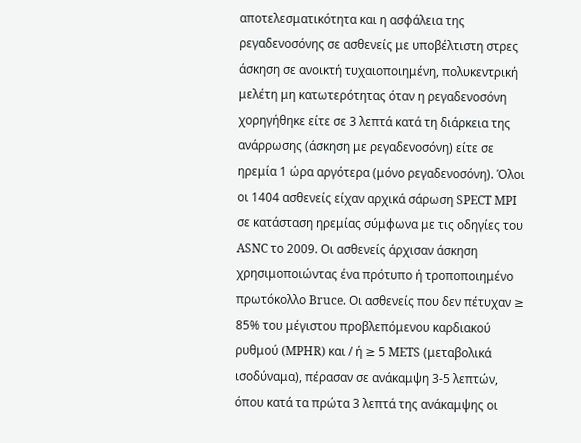αποτελεσματικότητα και η ασφάλεια της ρεγαδενοσόνης σε ασθενείς με υποβέλτιστη στρες άσκηση σε ανοικτή τυχαιοποιημένη, πολυκεντρική μελέτη μη κατωτερότητας όταν η ρεγαδενοσόνη χορηγήθηκε είτε σε 3 λεπτά κατά τη διάρκεια της ανάρρωσης (άσκηση με ρεγαδενοσόνη) είτε σε ηρεμία 1 ώρα αργότερα (μόνο ρεγαδενοσόνη). Όλοι οι 1404 ασθενείς είχαν αρχικά σάρωση SPECT MPI σε κατάσταση ηρεμίας σύμφωνα με τις οδηγίες του ASNC το 2009. Οι ασθενείς άρχισαν άσκηση χρησιμοποιώντας ένα πρότυπο ή τροποποιημένο πρωτόκολλο Bruce. Οι ασθενείς που δεν πέτυχαν ≥ 85% του μέγιστου προβλεπόμενου καρδιακού ρυθμού (MPHR) και / ή ≥ 5 METS (μεταβολικά ισοδύναμα), πέρασαν σε ανάκαμψη 3-5 λεπτών, όπου κατά τα πρώτα 3 λεπτά της ανάκαμψης οι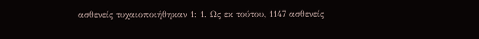ασθενείς τυχαιοποιήθηκαν 1: 1. Ως εκ τούτου, 1147 ασθενείς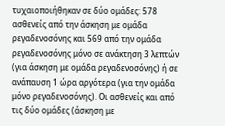τυχαιοποιήθηκαν σε δύο ομάδες: 578 ασθενείς από την άσκηση με ομάδα ρεγαδενοσόνης και 569 από την ομάδα ρεγαδενοσόνης μόνο σε ανάκτηση 3 λεπτών (για άσκηση με ομάδα ρεγαδενοσόνης) ή σε ανάπαυση 1 ώρα αργότερα (για την ομάδα μόνο ρεγαδενοσόνης). Οι ασθενείς και από τις δύο ομάδες (άσκηση με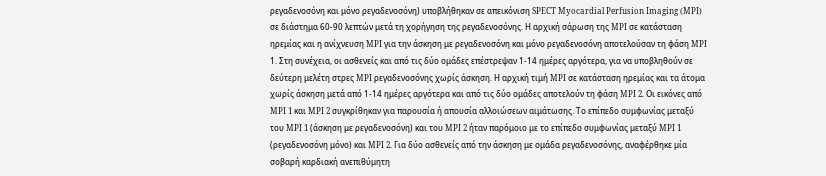ρεγαδενοσόνη και μόνο ρεγαδενοσόνη) υποβλήθηκαν σε απεικόνιση SPECT Myocardial Perfusion Imaging (MPI) σε διάστημα 60-90 λεπτών μετά τη χορήγηση της ρεγαδενοσόνης. Η αρχική σάρωση της MPI σε κατάσταση ηρεμίας και η ανίχνευση MPI για την άσκηση με ρεγαδενοσόνη και μόνο ρεγαδενοσόνη αποτελούσαν τη φάση MPI 1. Στη συνέχεια, οι ασθενείς και από τις δύο ομάδες επέστρεψαν 1-14 ημέρες αργότερα, για να υποβληθούν σε δεύτερη μελέτη στρες MPI ρεγαδενοσόνης χωρίς άσκηση. Η αρχική τιμή MPI σε κατάσταση ηρεμίας και τα άτομα χωρίς άσκηση μετά από 1-14 ημέρες αργότερα και από τις δύο ομάδες αποτελούν τη φάση MPI 2. Οι εικόνες από MPI 1 και MPI 2 συγκρίθηκαν για παρουσία ή απουσία αλλοιώσεων αιμάτωσης. Το επίπεδο συμφωνίας μεταξύ του MPI 1 (άσκηση με ρεγαδενοσόνη) και του MPI 2 ήταν παρόμοιο με το επίπεδο συμφωνίας μεταξύ MPI 1 (ρεγαδενοσόνη μόνο) και MPI 2. Για δύο ασθενείς από την άσκηση με ομάδα ρεγαδενοσόνης, αναφέρθηκε μία σοβαρή καρδιακή ανεπιθύμητη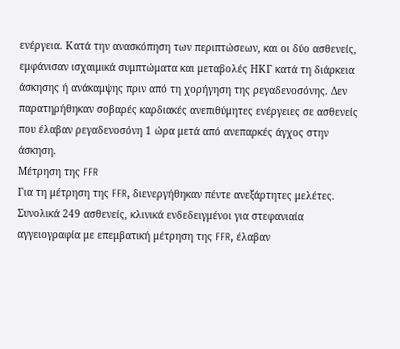ενέργεια. Κατά την ανασκόπηση των περιπτώσεων, και οι δύο ασθενείς, εμφάνισαν ισχαιμικά συμπτώματα και μεταβολές ΗΚΓ κατά τη διάρκεια άσκησης ή ανάκαμψης πριν από τη χορήγηση της ρεγαδενοσόνης. Δεν παρατηρήθηκαν σοβαρές καρδιακές ανεπιθύμητες ενέργειες σε ασθενείς που έλαβαν ρεγαδενοσόνη 1 ώρα μετά από ανεπαρκές άγχος στην άσκηση.
Μέτρηση της FFR
Για τη μέτρηση της FFR, διενεργήθηκαν πέντε ανεξάρτητες μελέτες. Συνολικά 249 ασθενείς, κλινικά ενδεδειγμένοι για στεφανιαία αγγειογραφία με επεμβατική μέτρηση της FFR, έλαβαν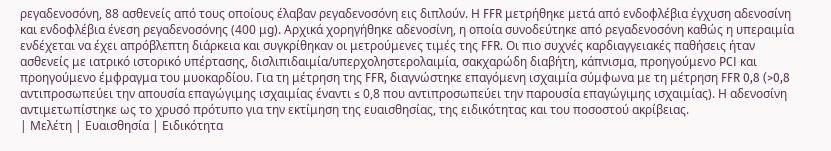ρεγαδενοσόνη, 88 ασθενείς από τους οποίους έλαβαν ρεγαδενοσόνη εις διπλούν. Η FFR μετρήθηκε μετά από ενδοφλέβια έγχυση αδενοσίνη και ενδοφλέβια ένεση ρεγαδενοσόνης (400 μg). Αρχικά χορηγήθηκε αδενοσίνη, η οποία συνοδεύτηκε από ρεγαδενοσόνη καθώς η υπεραιμία ενδέχεται να έχει απρόβλεπτη διάρκεια και συγκρίθηκαν οι μετρούμενες τιμές της FFR. Οι πιο συχνές καρδιαγγειακές παθήσεις ήταν ασθενείς με ιατρικό ιστορικό υπέρτασης, δισλιπιδαιμία/υπερχοληστερολαιμία, σακχαρώδη διαβήτη, κάπνισμα, προηγούμενο PCI και προηγούμενο έμφραγμα του μυοκαρδίου. Για τη μέτρηση της FFR, διαγνώστηκε επαγόμενη ισχαιμία σύμφωνα με τη μέτρηση FFR 0,8 (>0,8 αντιπροσωπεύει την απουσία επαγώγιμης ισχαιμίας έναντι ≤ 0,8 που αντιπροσωπεύει την παρουσία επαγώγιμης ισχαιμίας). Η αδενοσίνη αντιμετωπίστηκε ως το χρυσό πρότυπο για την εκτίμηση της ευαισθησίας, της ειδικότητας και του ποσοστού ακρίβειας.
| Μελέτη | Ευαισθησία | Ειδικότητα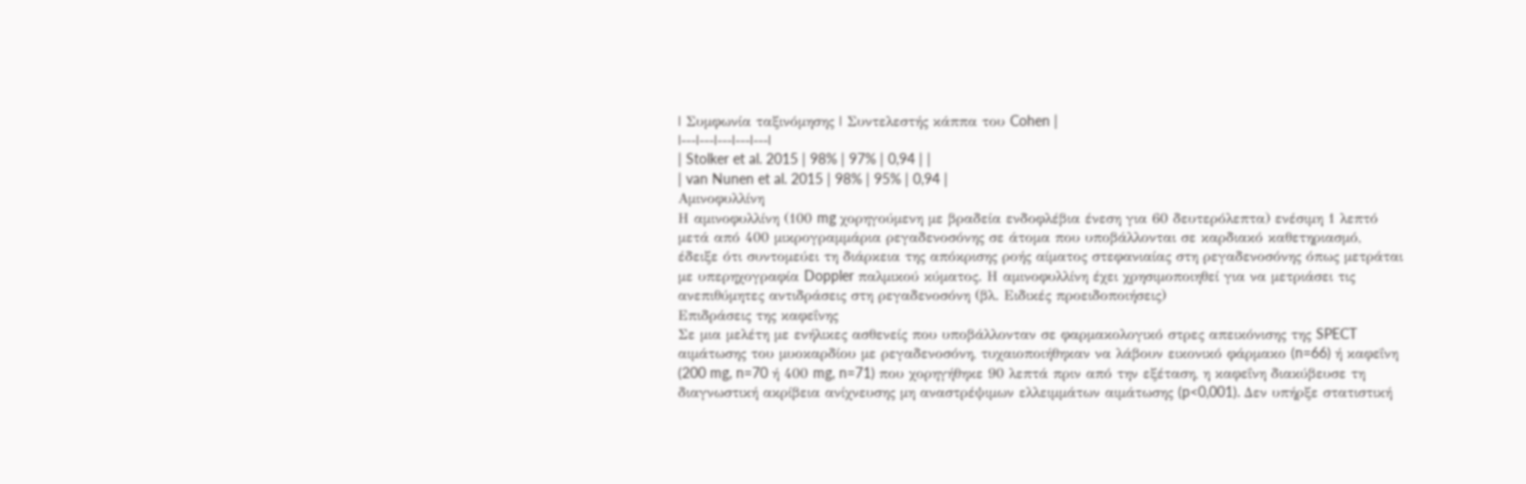| Συμφωνία ταξινόμησης | Συντελεστής κάππα του Cohen |
|---|---|---|---|---|
| Stolker et al. 2015 | 98% | 97% | 0,94 | |
| van Nunen et al. 2015 | 98% | 95% | 0,94 |
Αμινοφυλλίνη
Η αμινοφυλλίνη (100 mg χορηγούμενη με βραδεία ενδοφλέβια ένεση για 60 δευτερόλεπτα) ενέσιμη 1 λεπτό μετά από 400 μικρογραμμάρια ρεγαδενοσόνης σε άτομα που υποβάλλονται σε καρδιακό καθετηριασμό, έδειξε ότι συντομεύει τη διάρκεια της απόκρισης ροής αίματος στεφανιαίας στη ρεγαδενοσόνης όπως μετράται με υπερηχογραφία Doppler παλμικού κύματος. Η αμινοφυλλίνη έχει χρησιμοποιηθεί για να μετριάσει τις ανεπιθύμητες αντιδράσεις στη ρεγαδενοσόνη (βλ. Ειδικές προειδοποιήσεις)
Επιδράσεις της καφεΐνης
Σε μια μελέτη με ενήλικες ασθενείς που υποβάλλονταν σε φαρμακολογικό στρες απεικόνισης της SPECT αιμάτωσης του μυοκαρδίου με ρεγαδενοσόνη, τυχαιοποιήθηκαν να λάβουν εικονικό φάρμακο (n=66) ή καφεΐνη (200 mg, n=70 ή 400 mg, n=71) που χορηγήθηκε 90 λεπτά πριν από την εξέταση, η καφεΐνη διακύβευσε τη διαγνωστική ακρίβεια ανίχνευσης μη αναστρέψιμων ελλειμμάτων αιμάτωσης (p<0,001). Δεν υπήρξε στατιστική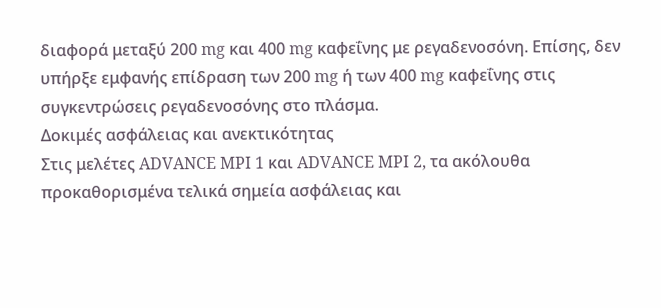διαφορά μεταξύ 200 mg και 400 mg καφεΐνης με ρεγαδενοσόνη. Επίσης, δεν υπήρξε εμφανής επίδραση των 200 mg ή των 400 mg καφεΐνης στις συγκεντρώσεις ρεγαδενοσόνης στο πλάσμα.
Δοκιμές ασφάλειας και ανεκτικότητας
Στις μελέτες ADVANCE MPI 1 και ADVANCE MPI 2, τα ακόλουθα προκαθορισμένα τελικά σημεία ασφάλειας και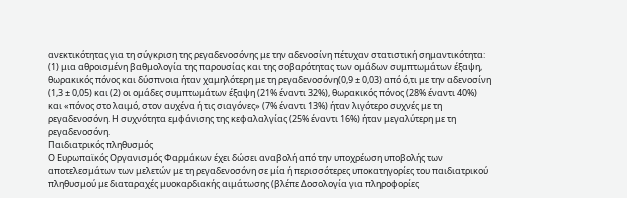ανεκτικότητας για τη σύγκριση της ρεγαδενοσόνης με την αδενοσίνη πέτυχαν στατιστική σημαντικότητα: (1) μια αθροισμένη βαθμολογία της παρουσίας και της σοβαρότητας των ομάδων συμπτωμάτων έξαψη, θωρακικός πόνος και δύσπνοια ήταν χαμηλότερη με τη ρεγαδενοσόνη(0,9 ± 0,03) από ό,τι με την αδενοσίνη (1,3 ± 0,05) και (2) οι ομάδες συμπτωμάτων έξαψη (21% έναντι 32%), θωρακικός πόνος (28% έναντι 40%) και «πόνος στο λαιμό, στον αυχένα ή τις σιαγόνες» (7% έναντι 13%) ήταν λιγότερο συχνές με τη ρεγαδενοσόνη. Η συχνότητα εμφάνισης της κεφαλαλγίας (25% έναντι 16%) ήταν μεγαλύτερη με τη ρεγαδενοσόνη.
Παιδιατρικός πληθυσμός
Ο Ευρωπαϊκός Οργανισμός Φαρμάκων έχει δώσει αναβολή από την υποχρέωση υποβολής των αποτελεσμάτων των μελετών με τη ρεγαδενοσόνη σε μία ή περισσότερες υποκατηγορίες του παιδιατρικού πληθυσμού με διαταραχές μυοκαρδιακής αιμάτωσης (βλέπε Δοσολογία για πληροφορίες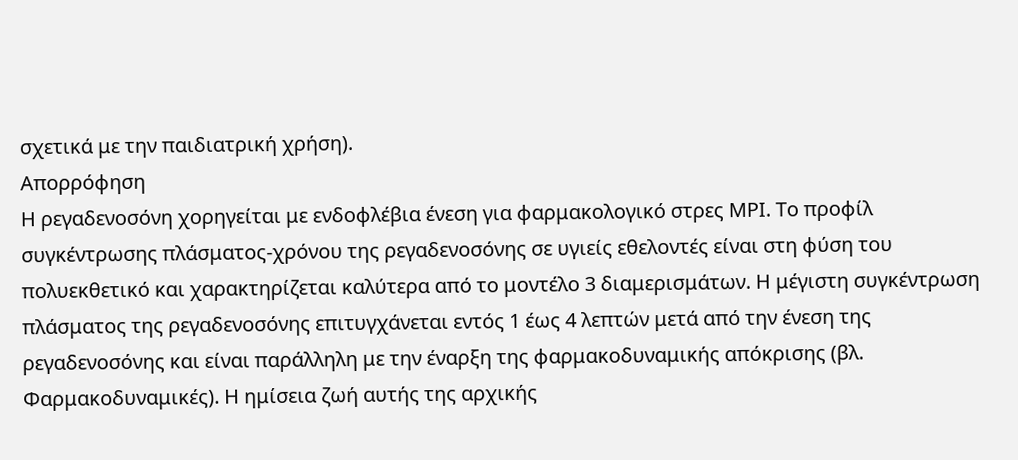σχετικά με την παιδιατρική χρήση).
Απορρόφηση
Η ρεγαδενοσόνη χορηγείται με ενδοφλέβια ένεση για φαρμακολογικό στρες ΜΡΙ. Το προφίλ συγκέντρωσης πλάσματος-χρόνου της ρεγαδενοσόνης σε υγιείς εθελοντές είναι στη φύση του πολυεκθετικό και χαρακτηρίζεται καλύτερα από το μοντέλο 3 διαμερισμάτων. Η μέγιστη συγκέντρωση πλάσματος της ρεγαδενοσόνης επιτυγχάνεται εντός 1 έως 4 λεπτών μετά από την ένεση της ρεγαδενοσόνης και είναι παράλληλη με την έναρξη της φαρμακοδυναμικής απόκρισης (βλ. Φαρμακοδυναμικές). Η ημίσεια ζωή αυτής της αρχικής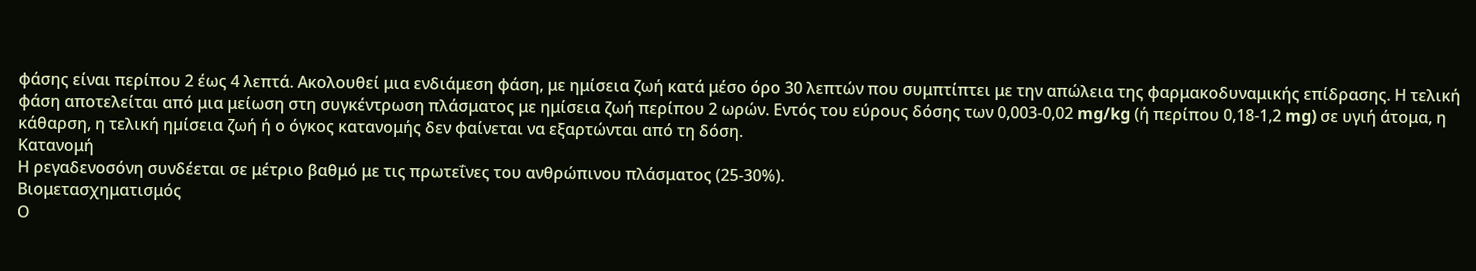φάσης είναι περίπου 2 έως 4 λεπτά. Ακολουθεί μια ενδιάμεση φάση, με ημίσεια ζωή κατά μέσο όρο 30 λεπτών που συμπτίπτει με την απώλεια της φαρμακοδυναμικής επίδρασης. Η τελική φάση αποτελείται από μια μείωση στη συγκέντρωση πλάσματος με ημίσεια ζωή περίπου 2 ωρών. Εντός του εύρους δόσης των 0,003-0,02 mg/kg (ή περίπου 0,18-1,2 mg) σε υγιή άτομα, η κάθαρση, η τελική ηµίσεια ζωή ή ο όγκος κατανομής δεν φαίνεται να εξαρτώνται από τη δόση.
Κατανομή
Η ρεγαδενοσόνη συνδέεται σε μέτριο βαθμό με τις πρωτεΐνες του ανθρώπινου πλάσματος (25-30%).
Βιομετασχηματισμός
Ο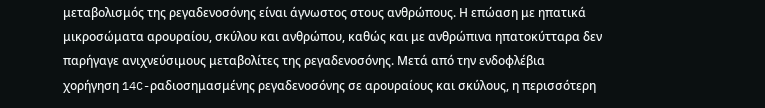μεταβολισμός της ρεγαδενοσόνης είναι άγνωστος στους ανθρώπους. Η επώαση με ηπατικά μικροσώματα αρουραίου, σκύλου και ανθρώπου, καθώς και με ανθρώπινα ηπατοκύτταρα δεν παρήγαγε ανιχνεύσιμους μεταβολίτες της ρεγαδενοσόνης. Μετά από την ενδοφλέβια χορήγηση 14C-ραδιοσημασμένης ρεγαδενοσόνης σε αρουραίους και σκύλους, η περισσότερη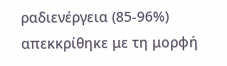ραδιενέργεια (85-96%) απεκκρίθηκε με τη μορφή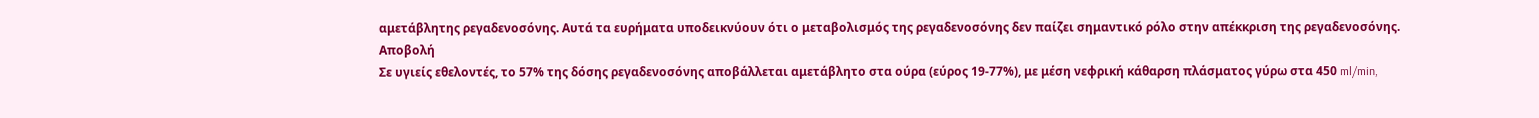αμετάβλητης ρεγαδενοσόνης. Αυτά τα ευρήματα υποδεικνύουν ότι ο μεταβολισμός της ρεγαδενοσόνης δεν παίζει σημαντικό ρόλο στην απέκκριση της ρεγαδενοσόνης.
Αποβολή
Σε υγιείς εθελοντές, το 57% της δόσης ρεγαδενοσόνης αποβάλλεται αμετάβλητο στα ούρα (εύρος 19-77%), με μέση νεφρική κάθαρση πλάσματος γύρω στα 450 ml/min,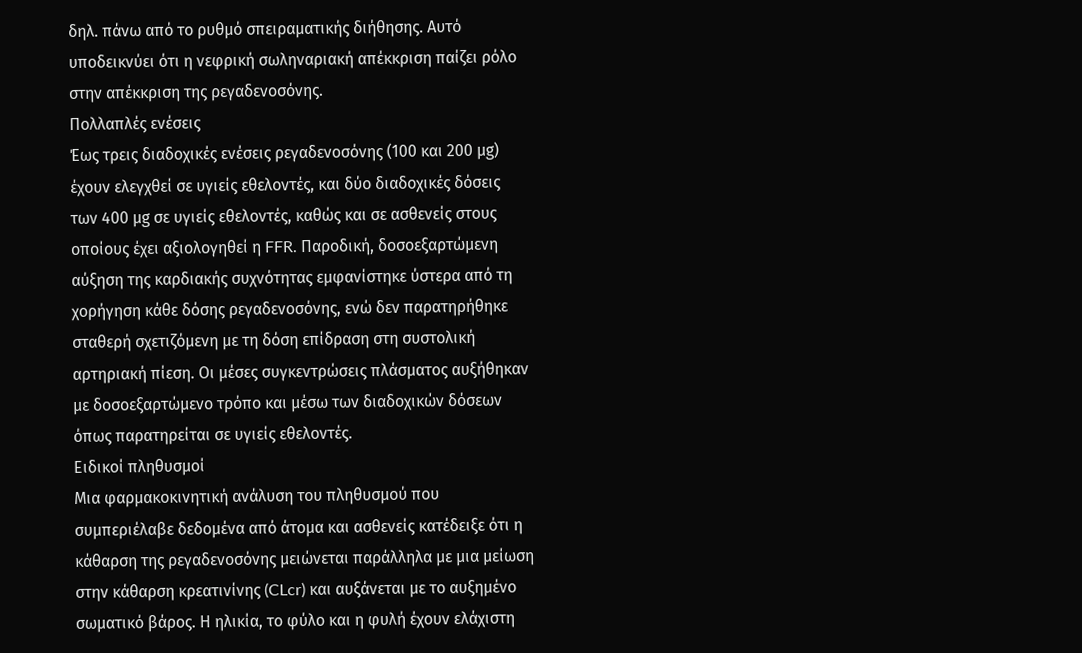δηλ. πάνω από το ρυθμό σπειραματικής διήθησης. Αυτό υποδεικνύει ότι η νεφρική σωληναριακή απέκκριση παίζει ρόλο στην απέκκριση της ρεγαδενοσόνης.
Πολλαπλές ενέσεις
Έως τρεις διαδοχικές ενέσεις ρεγαδενοσόνης (100 και 200 μg) έχουν ελεγχθεί σε υγιείς εθελοντές, και δύο διαδοχικές δόσεις των 400 μg σε υγιείς εθελοντές, καθώς και σε ασθενείς στους οποίους έχει αξιολογηθεί η FFR. Παροδική, δοσοεξαρτώμενη αύξηση της καρδιακής συχνότητας εμφανίστηκε ύστερα από τη χορήγηση κάθε δόσης ρεγαδενοσόνης, ενώ δεν παρατηρήθηκε σταθερή σχετιζόμενη με τη δόση επίδραση στη συστολική αρτηριακή πίεση. Οι μέσες συγκεντρώσεις πλάσματος αυξήθηκαν με δοσοεξαρτώμενο τρόπο και μέσω των διαδοχικών δόσεων όπως παρατηρείται σε υγιείς εθελοντές.
Ειδικοί πληθυσμοί
Μια φαρμακοκινητική ανάλυση του πληθυσμού που συμπεριέλαβε δεδομένα από άτομα και ασθενείς κατέδειξε ότι η κάθαρση της ρεγαδενοσόνης μειώνεται παράλληλα με μια μείωση στην κάθαρση κρεατινίνης (CLcr) και αυξάνεται με το αυξημένο σωματικό βάρος. Η ηλικία, το φύλο και η φυλή έχουν ελάχιστη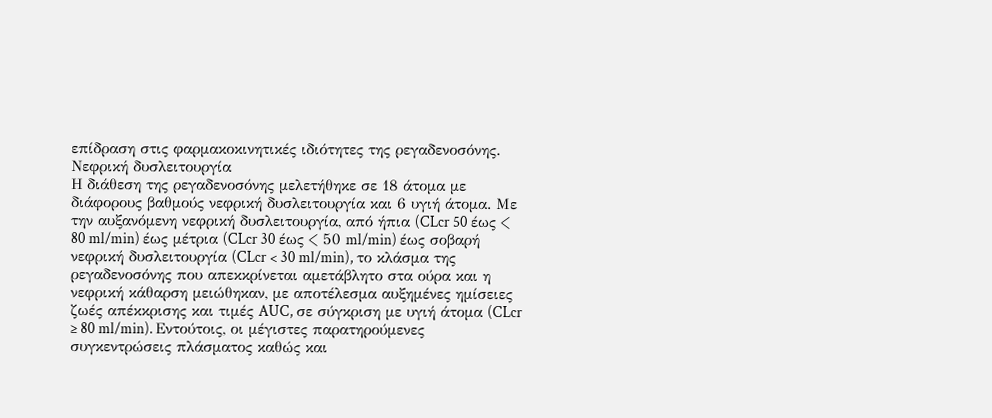επίδραση στις φαρμακοκινητικές ιδιότητες της ρεγαδενοσόνης.
Νεφρική δυσλειτουργία
Η διάθεση της ρεγαδενοσόνης μελετήθηκε σε 18 άτομα με διάφορους βαθμούς νεφρική δυσλειτουργία και 6 υγιή άτομα. Με την αυξανόμενη νεφρική δυσλειτουργία, από ήπια (CLcr 50 έως < 80 ml/min) έως μέτρια (CLcr 30 έως < 50 ml/min) έως σοβαρή νεφρική δυσλειτουργία (CLcr < 30 ml/min), το κλάσμα της ρεγαδενοσόνης που απεκκρίνεται αμετάβλητο στα ούρα και η νεφρική κάθαρση μειώθηκαν, με αποτέλεσμα αυξημένες ημίσειες ζωές απέκκρισης και τιμές AUC, σε σύγκριση με υγιή άτομα (CLcr ≥ 80 ml/min). Εντούτοις, οι μέγιστες παρατηρούμενες συγκεντρώσεις πλάσματος καθώς και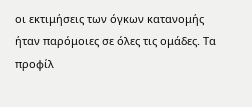οι εκτιμήσεις των όγκων κατανομής ήταν παρόμοιες σε όλες τις ομάδες. Τα προφίλ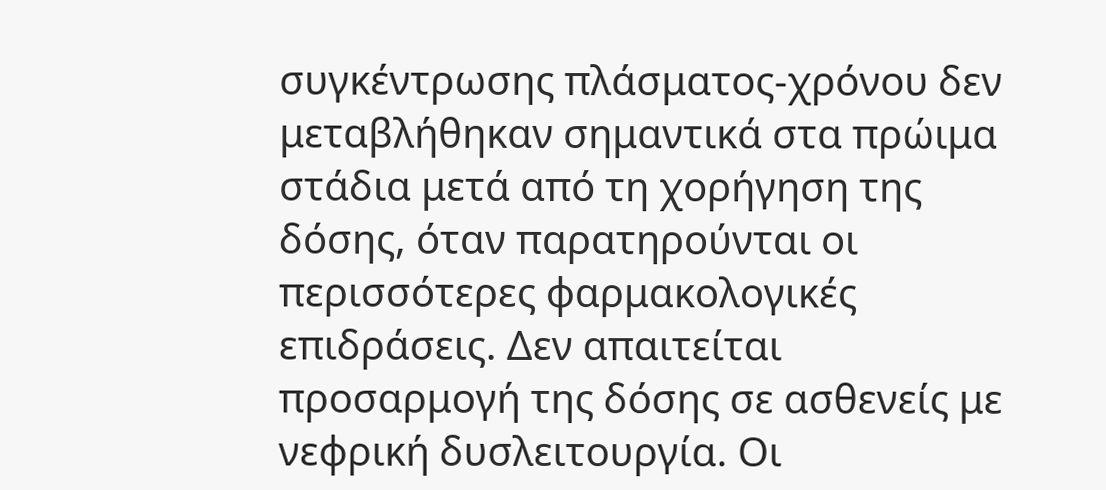συγκέντρωσης πλάσματος-χρόνου δεν μεταβλήθηκαν σημαντικά στα πρώιμα στάδια μετά από τη χορήγηση της δόσης, όταν παρατηρούνται οι περισσότερες φαρμακολογικές επιδράσεις. Δεν απαιτείται προσαρμογή της δόσης σε ασθενείς με νεφρική δυσλειτουργία. Οι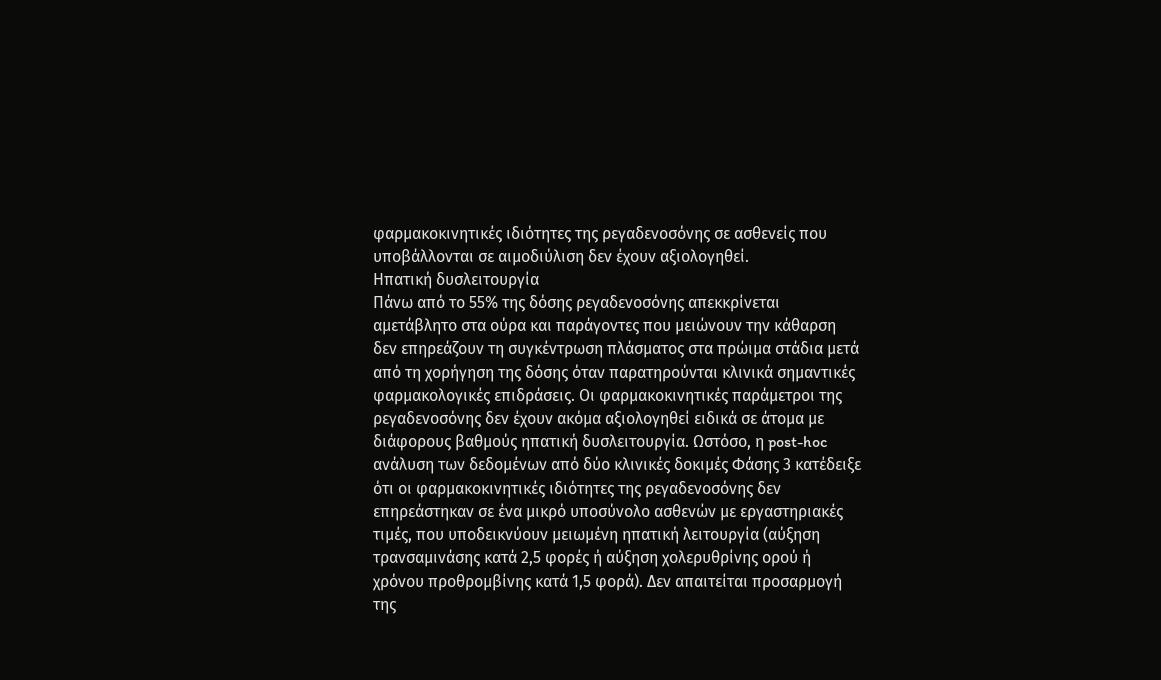φαρμακοκινητικές ιδιότητες της ρεγαδενοσόνης σε ασθενείς που υποβάλλονται σε αιμοδιύλιση δεν έχουν αξιολογηθεί.
Ηπατική δυσλειτουργία
Πάνω από το 55% της δόσης ρεγαδενοσόνης απεκκρίνεται αμετάβλητο στα ούρα και παράγοντες που μειώνουν την κάθαρση δεν επηρεάζουν τη συγκέντρωση πλάσματος στα πρώιμα στάδια μετά από τη χορήγηση της δόσης όταν παρατηρούνται κλινικά σημαντικές φαρμακολογικές επιδράσεις. Οι φαρμακοκινητικές παράμετροι της ρεγαδενοσόνης δεν έχουν ακόμα αξιολογηθεί ειδικά σε άτομα με διάφορους βαθμούς ηπατική δυσλειτουργία. Ωστόσο, η post-hoc ανάλυση των δεδομένων από δύο κλινικές δοκιμές Φάσης 3 κατέδειξε ότι οι φαρμακοκινητικές ιδιότητες της ρεγαδενοσόνης δεν επηρεάστηκαν σε ένα μικρό υποσύνολο ασθενών με εργαστηριακές τιμές, που υποδεικνύουν μειωμένη ηπατική λειτουργία (αύξηση τρανσαμινάσης κατά 2,5 φορές ή αύξηση χολερυθρίνης ορού ή χρόνου προθρομβίνης κατά 1,5 φορά). Δεν απαιτείται προσαρμογή της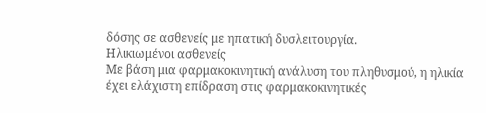δόσης σε ασθενείς με ηπατική δυσλειτουργία.
Ηλικιωμένοι ασθενείς
Με βάση μια φαρμακοκινητική ανάλυση του πληθυσμού, η ηλικία έχει ελάχιστη επίδραση στις φαρμακοκινητικές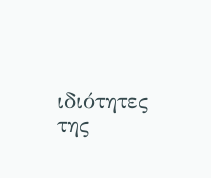ιδιότητες της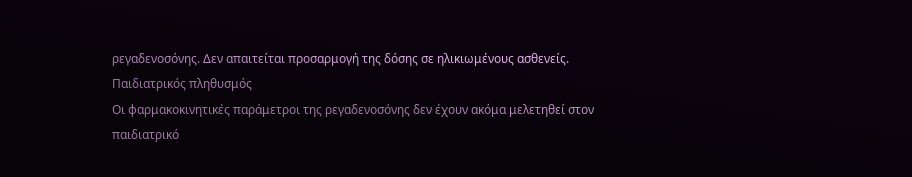ρεγαδενοσόνης. Δεν απαιτείται προσαρμογή της δόσης σε ηλικιωμένους ασθενείς.
Παιδιατρικός πληθυσμός
Οι φαρμακοκινητικές παράμετροι της ρεγαδενοσόνης δεν έχουν ακόμα μελετηθεί στον παιδιατρικό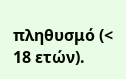πληθυσμό (< 18 ετών).